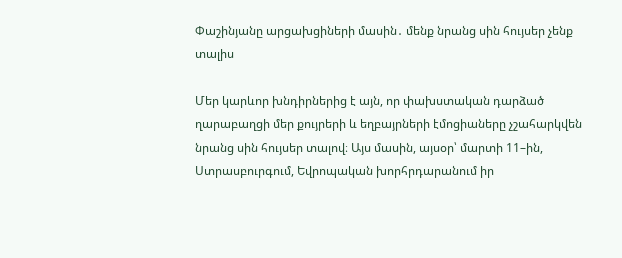Փաշինյանը արցախցիների մասին․ մենք նրանց սին հույսեր չենք տալիս

Մեր կարևոր խնդիրներից է այն, որ փախստական դարձած ղարաբաղցի մեր քույրերի և եղբայրների էմոցիաները չշահարկվեն նրանց սին հույսեր տալով։ Այս մասին, այսօր՝ մարտի 11–ին, Ստրասբուրգում, Եվրոպական խորհրդարանում իր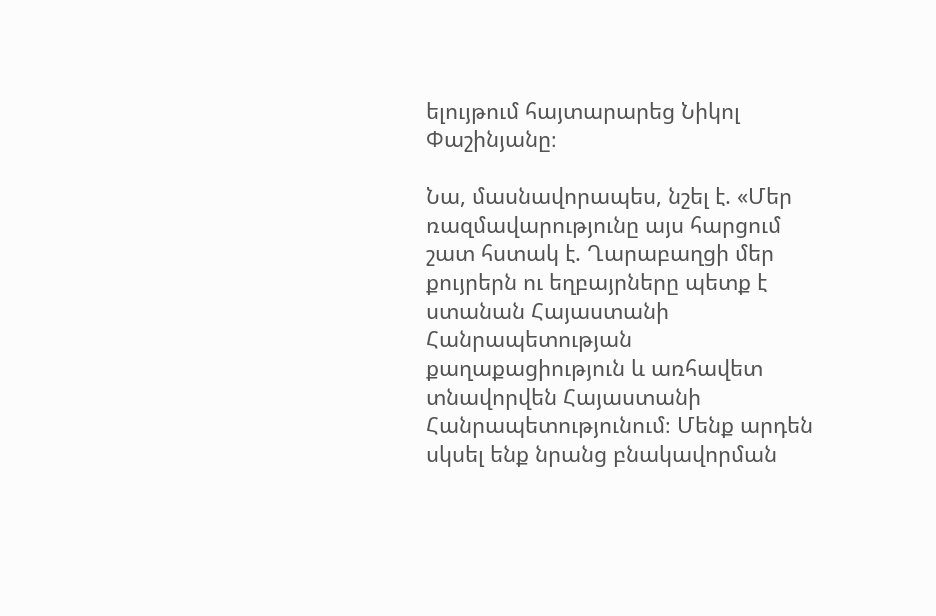ելույթում հայտարարեց Նիկոլ Փաշինյանը։

Նա, մասնավորապես, նշել է. «Մեր ռազմավարությունը այս հարցում շատ հստակ է. Ղարաբաղցի մեր քույրերն ու եղբայրները պետք է ստանան Հայաստանի Հանրապետության քաղաքացիություն և առհավետ տնավորվեն Հայաստանի Հանրապետությունում։ Մենք արդեն սկսել ենք նրանց բնակավորման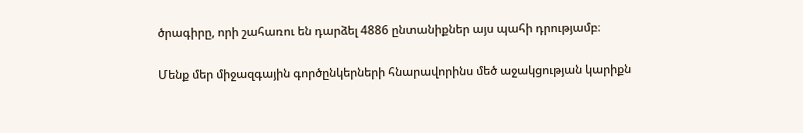ծրագիրը, որի շահառու են դարձել 4886 ընտանիքներ այս պահի դրությամբ։

Մենք մեր միջազգային գործընկերների հնարավորինս մեծ աջակցության կարիքն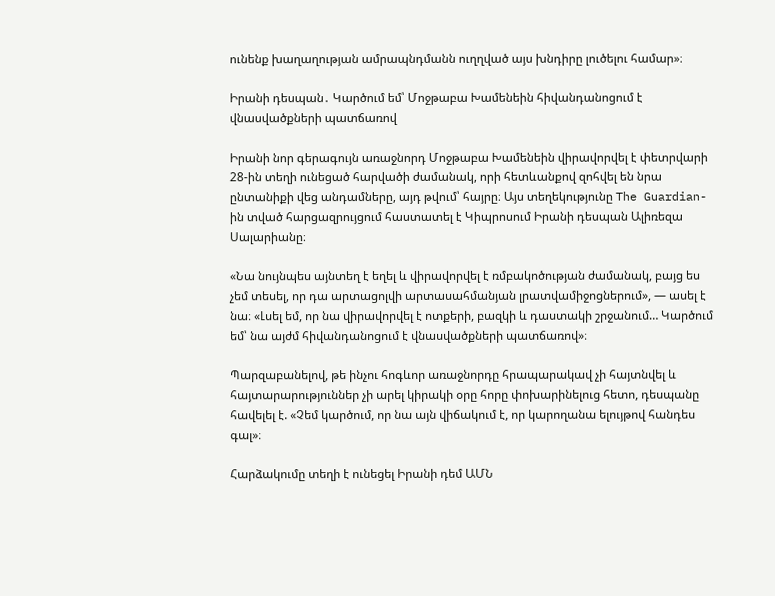ունենք խաղաղության ամրապնդմանն ուղղված այս խնդիրը լուծելու համար»։

Իրանի դեսպան․ Կարծում եմ՝ Մոջթաբա Խամենեին հիվանդանոցում է վնասվածքների պատճառով

Իրանի նոր գերագույն առաջնորդ Մոջթաբա Խամենեին վիրավորվել է փետրվարի 28-ին տեղի ունեցած հարվածի ժամանակ, որի հետևանքով զոհվել են նրա ընտանիքի վեց անդամները, այդ թվում՝ հայրը։ Այս տեղեկությունը The Guardian-ին տված հարցազրույցում հաստատել է Կիպրոսում Իրանի դեսպան Ալիռեզա Սալարիանը։

«Նա նույնպես այնտեղ է եղել և վիրավորվել է ռմբակոծության ժամանակ, բայց ես չեմ տեսել, որ դա արտացոլվի արտասահմանյան լրատվամիջոցներում», — ասել է նա։ «Լսել եմ, որ նա վիրավորվել է ոտքերի, բազկի և դաստակի շրջանում… Կարծում եմ՝ նա այժմ հիվանդանոցում է վնասվածքների պատճառով»։

Պարզաբանելով, թե ինչու հոգևոր առաջնորդը հրապարակավ չի հայտնվել և հայտարարություններ չի արել կիրակի օրը հորը փոխարինելուց հետո, դեսպանը հավելել է. «Չեմ կարծում, որ նա այն վիճակում է, որ կարողանա ելույթով հանդես գալ»։

Հարձակումը տեղի է ունեցել Իրանի դեմ ԱՄՆ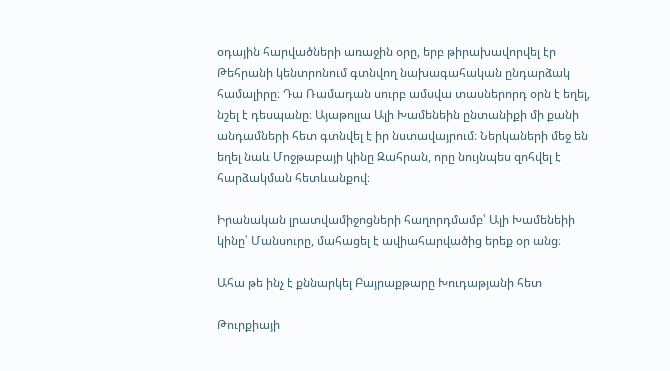օդային հարվածների առաջին օրը, երբ թիրախավորվել էր Թեհրանի կենտրոնում գտնվող նախագահական ընդարձակ համալիրը։ Դա Ռամադան սուրբ ամսվա տասներորդ օրն է եղել, նշել է դեսպանը։ Այաթոլլա Ալի Խամենեին ընտանիքի մի քանի անդամների հետ գտնվել է իր նստավայրում։ Ներկաների մեջ են եղել նաև Մոջթաբայի կինը Զահրան, որը նույնպես զոհվել է հարձակման հետևանքով։

Իրանական լրատվամիջոցների հաղորդմամբ՝ Ալի Խամենեիի կինը՝ Մանսուրը, մահացել է ավիահարվածից երեք օր անց։

Ահա թե ինչ է քննարկել Բայրաքթարը Խուդաթյանի հետ

Թուրքիայի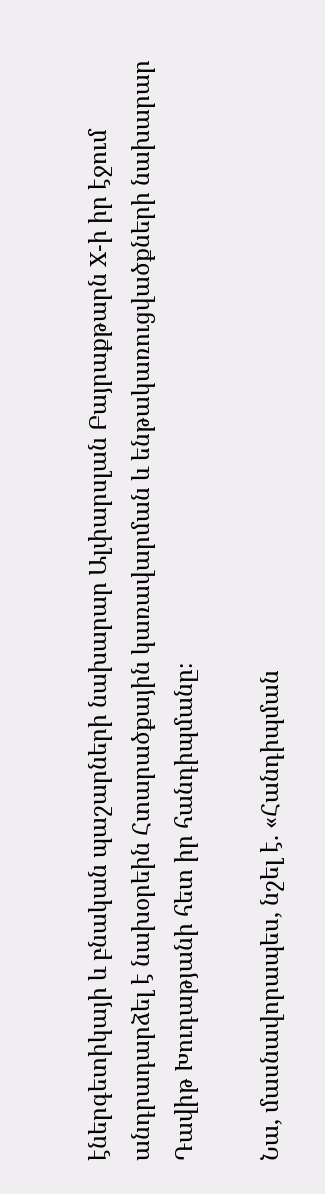էներգետիկայի և բնական պաշարների նախարար Ալփարսլան Բայրաքթարն X-ի իր էջում անդրադարձել է նախօրեին Հտարածքային կառավարման և ենթակառուցվածքների նախարար Դավիթ Խուդաթյանի հետ իր հանդիպմանը։

Նա, մասնավորապես, նշել է. «Հանդիպման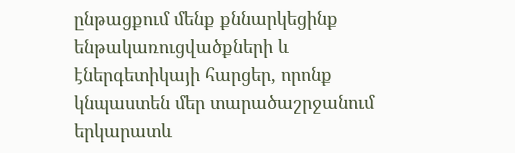ընթացքում մենք քննարկեցինք ենթակառուցվածքների և էներգետիկայի հարցեր, որոնք կնպաստեն մեր տարածաշրջանում երկարատև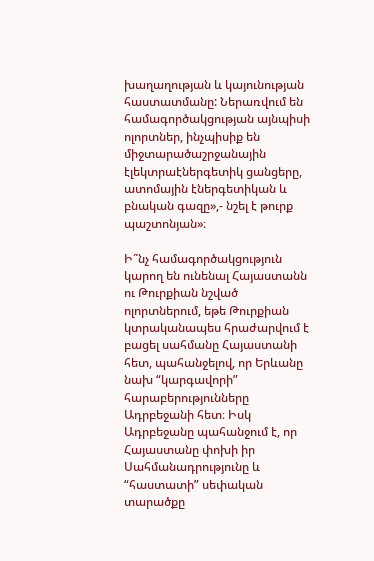խաղաղության և կայունության հաստատմանը: Ներառվում են համագործակցության այնպիսի ոլորտներ, ինչպիսիք են միջտարածաշրջանային էլեկտրաէներգետիկ ցանցերը, ատոմային էներգետիկան և բնական գազը»,- նշել է թուրք պաշտոնյան»։

Ի՞նչ համագործակցություն կարող են ունենալ Հայաստանն ու Թուրքիան նշված ոլորտներում, եթե Թուրքիան կտրականապես հրաժարվում է բացել սահմանը Հայաստանի հետ, պահանջելով, որ Երևանը նախ “կարգավորի” հարաբերությունները Ադրբեջանի հետ։ Իսկ Ադրբեջանը պահանջում է, որ Հայաստանը փոխի իր Սահմանադրությունը և “հաստատի” սեփական տարածքը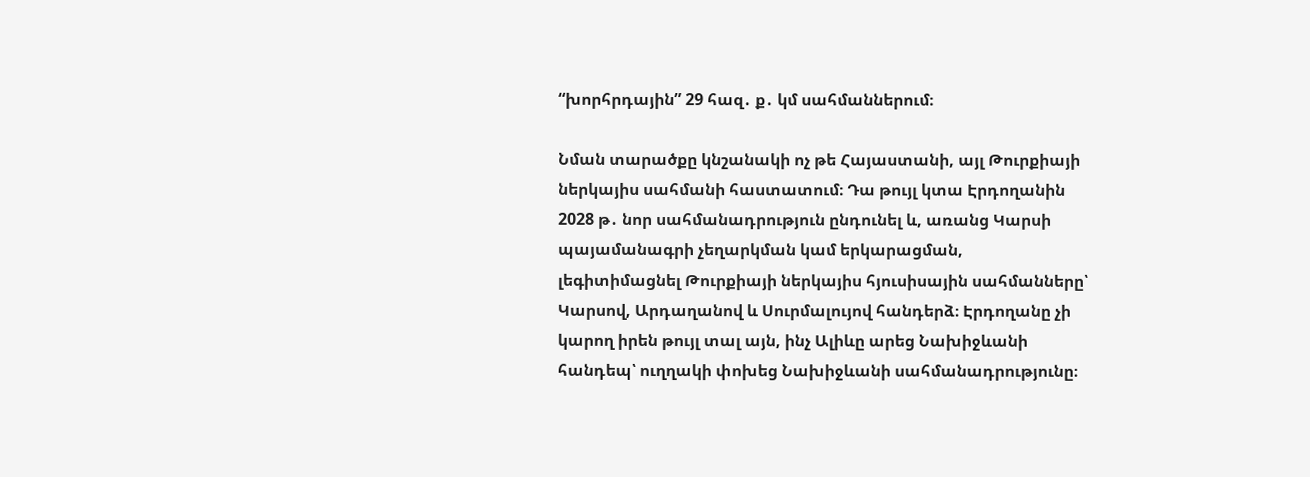“խորհրդային” 29 հազ․ ք․ կմ սահմաններում։

Նման տարածքը կնշանակի ոչ թե Հայաստանի, այլ Թուրքիայի ներկայիս սահմանի հաստատում։ Դա թույլ կտա Էրդողանին 2028 թ․ նոր սահմանադրություն ընդունել և, առանց Կարսի պայամանագրի չեղարկման կամ երկարացման, լեգիտիմացնել Թուրքիայի ներկայիս հյուսիսային սահմանները՝ Կարսով, Արդաղանով և Սուրմալույով հանդերձ։ Էրդողանը չի կարող իրեն թույլ տալ այն, ինչ Ալիևը արեց Նախիջևանի հանդեպ՝ ուղղակի փոխեց Նախիջևանի սահմանադրությունը։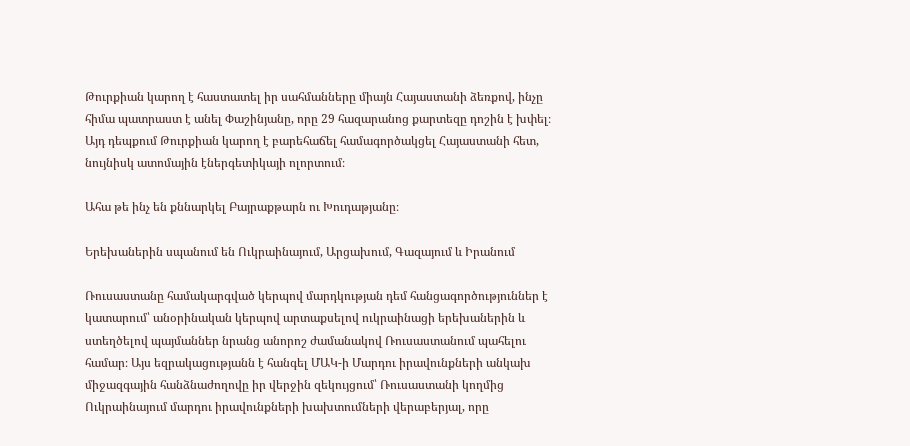Թուրքիան կարող է հաստատել իր սահմանները միայն Հայաստանի ձեռքով, ինչը հիմա պատրաստ է անել Փաշինյանը, որը 29 հազարանոց քարտեզը դոշին է խփել։ Այդ դեպքում Թուրքիան կարող է բարեհաճել համագործակցել Հայաստանի հետ, նույնիսկ ատոմային էներգետիկայի ոլորտում։

Ահա թե ինչ են քննարկել Բայրաքթարն ու Խուդաթյանը։

Երեխաներին սպանում են Ուկրաինայում, Արցախում, Գազայում և Իրանում

Ռուսաստանը համակարգված կերպով մարդկության դեմ հանցագործություններ է կատարում՝ անօրինական կերպով արտաքսելով ուկրաինացի երեխաներին և ստեղծելով պայմաններ նրանց անորոշ ժամանակով Ռուսաստանում պահելու համար։ Այս եզրակացությանն է հանգել ՄԱԿ-ի Մարդու իրավունքների անկախ միջազգային հանձնաժողովը իր վերջին զեկույցում՝ Ռուսաստանի կողմից Ուկրաինայում մարդու իրավունքների խախտումների վերաբերյալ, որը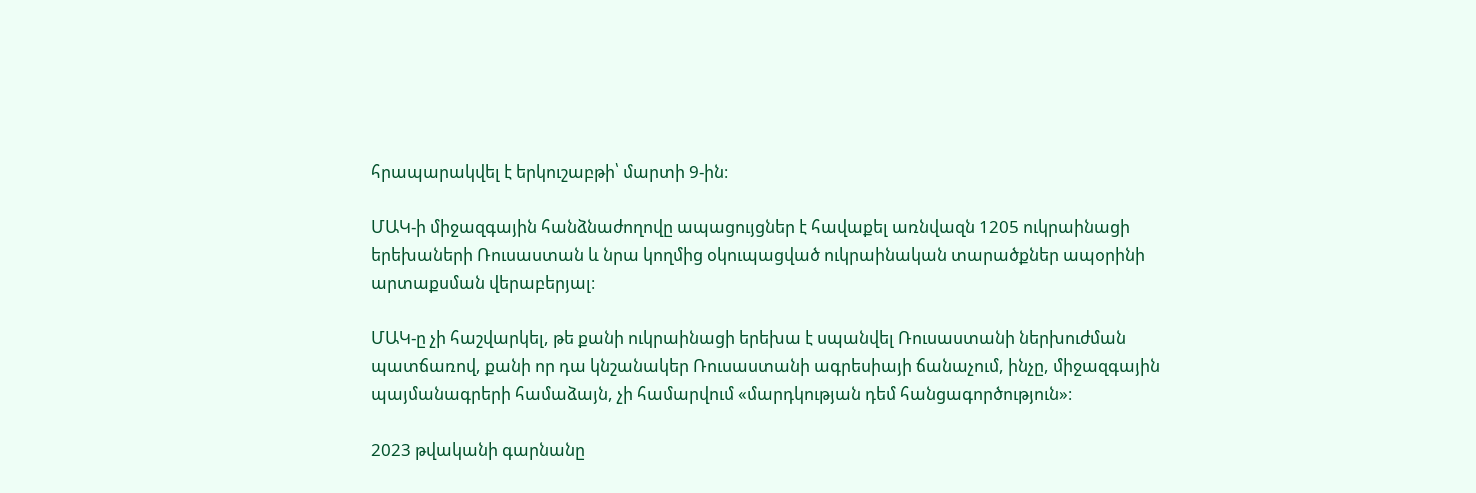հրապարակվել է երկուշաբթի՝ մարտի 9-ին։

ՄԱԿ-ի միջազգային հանձնաժողովը ապացույցներ է հավաքել առնվազն 1205 ուկրաինացի երեխաների Ռուսաստան և նրա կողմից օկուպացված ուկրաինական տարածքներ ապօրինի արտաքսման վերաբերյալ։

ՄԱԿ-ը չի հաշվարկել, թե քանի ուկրաինացի երեխա է սպանվել Ռուսաստանի ներխուժման պատճառով, քանի որ դա կնշանակեր Ռուսաստանի ագրեսիայի ճանաչում, ինչը, միջազգային պայմանագրերի համաձայն, չի համարվում «մարդկության դեմ հանցագործություն»։

2023 թվականի գարնանը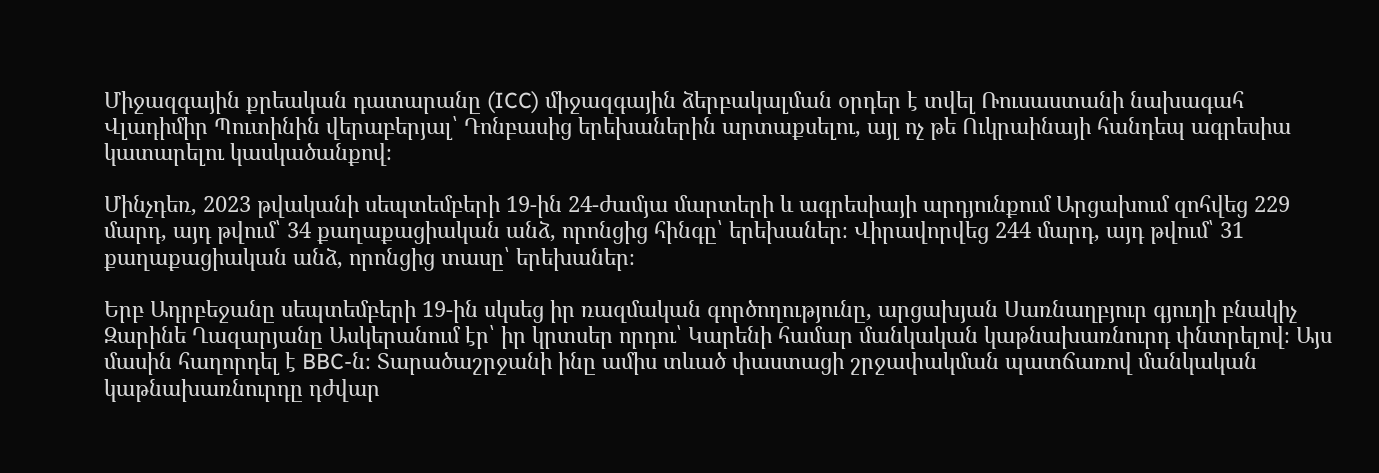Միջազգային քրեական դատարանը (ICC) միջազգային ձերբակալման օրդեր է տվել Ռուսաստանի նախագահ Վլադիմիր Պուտինին վերաբերյալ՝ Դոնբասից երեխաներին արտաքսելու, այլ ոչ թե Ուկրաինայի հանդեպ ագրեսիա կատարելու կասկածանքով։

Մինչդեռ, 2023 թվականի սեպտեմբերի 19-ին 24-ժամյա մարտերի և ագրեսիայի արդյունքում Արցախում զոհվեց 229 մարդ, այդ թվում՝ 34 քաղաքացիական անձ, որոնցից հինգը՝ երեխաներ։ Վիրավորվեց 244 մարդ, այդ թվում՝ 31 քաղաքացիական անձ, որոնցից տասը՝ երեխաներ։

Երբ Ադրբեջանը սեպտեմբերի 19-ին սկսեց իր ռազմական գործողությունը, արցախյան Սառնաղբյուր գյուղի բնակիչ Զարինե Ղազարյանը Ասկերանում էր՝ իր կրտսեր որդու՝ Կարենի համար մանկական կաթնախառնուրդ փնտրելով։ Այս մասին հաղորդել է BBC-ն։ Տարածաշրջանի ինը ամիս տևած փաստացի շրջափակման պատճառով մանկական կաթնախառնուրդը դժվար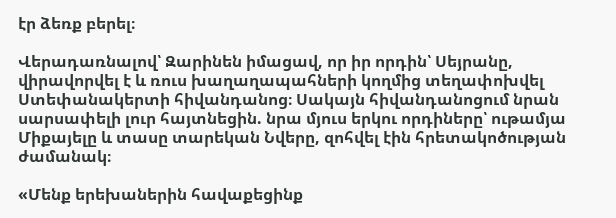էր ձեռք բերել։

Վերադառնալով՝ Զարինեն իմացավ, որ իր որդին՝ Սեյրանը, վիրավորվել է և ռուս խաղաղապահների կողմից տեղափոխվել Ստեփանակերտի հիվանդանոց։ Սակայն հիվանդանոցում նրան սարսափելի լուր հայտնեցին. նրա մյուս երկու որդիները՝ ութամյա Միքայելը և տասը տարեկան Նվերը, զոհվել էին հրետակոծության ժամանակ։

«Մենք երեխաներին հավաքեցինք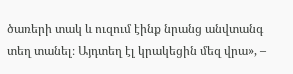ծառերի տակ և ուզում էինք նրանց անվտանգ տեղ տանել։ Այդտեղ էլ կրակեցին մեզ վրա», –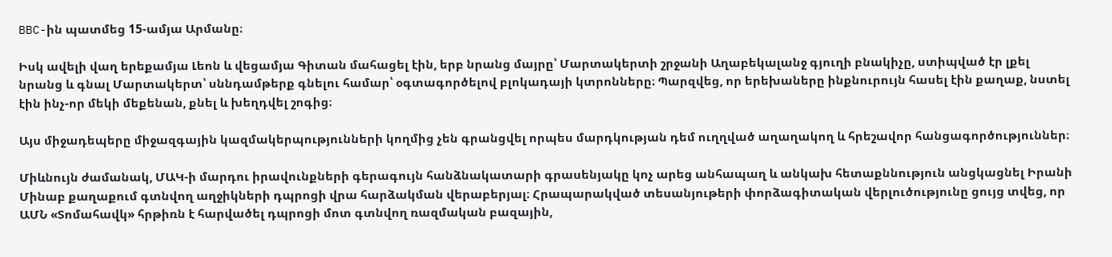BBC-ին պատմեց 15-ամյա Արմանը։

Իսկ ավելի վաղ երեքամյա Լեոն և վեցամյա Գիտան մահացել էին, երբ նրանց մայրը՝ Մարտակերտի շրջանի Աղաբեկալանջ գյուղի բնակիչը, ստիպված էր լքել նրանց և գնալ Մարտակերտ՝ սննդամթերք գնելու համար՝ օգտագործելով բլոկադայի կտրոնները։ Պարզվեց, որ երեխաները ինքնուրույն հասել էին քաղաք, նստել էին ինչ-որ մեկի մեքենան, քնել և խեղդվել շոգից։

Այս միջադեպերը միջազգային կազմակերպությունների կողմից չեն գրանցվել որպես մարդկության դեմ ուղղված աղաղակող և հրեշավոր հանցագործություններ։

Միևնույն ժամանակ, ՄԱԿ-ի մարդու իրավունքների գերագույն հանձնակատարի գրասենյակը կոչ արեց անհապաղ և անկախ հետաքննություն անցկացնել Իրանի Մինաբ քաղաքում գտնվող աղջիկների դպրոցի վրա հարձակման վերաբերյալ։ Հրապարակված տեսանյութերի փորձագիտական վերլուծությունը ցույց տվեց, որ ԱՄՆ «Տոմահավկ» հրթիռն է հարվածել դպրոցի մոտ գտնվող ռազմական բազային,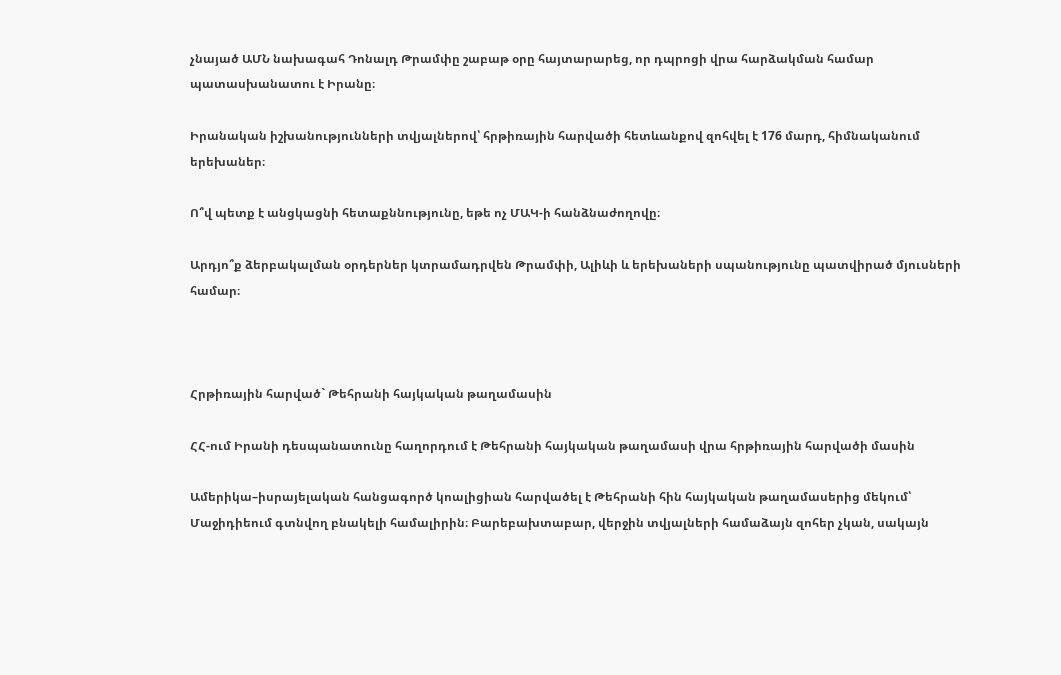չնայած ԱՄՆ նախագահ Դոնալդ Թրամփը շաբաթ օրը հայտարարեց, որ դպրոցի վրա հարձակման համար պատասխանատու է Իրանը։

Իրանական իշխանությունների տվյալներով՝ հրթիռային հարվածի հետևանքով զոհվել է 176 մարդ, հիմնականում երեխաներ։

Ո՞վ պետք է անցկացնի հետաքննությունը, եթե ոչ ՄԱԿ-ի հանձնաժողովը։

Արդյո՞ք ձերբակալման օրդերներ կտրամադրվեն Թրամփի, Ալիևի և երեխաների սպանությունը պատվիրած մյուսների համար։



Հրթիռային հարված` Թեհրանի հայկական թաղամասին

ՀՀ-ում Իրանի դեսպանատունը հաղորդում է Թեհրանի հայկական թաղամասի վրա հրթիռային հարվածի մասին

Ամերիկա–իսրայելական հանցագործ կոալիցիան հարվածել է Թեհրանի հին հայկական թաղամասերից մեկում՝ Մաջիդիեում գտնվող բնակելի համալիրին։ Բարեբախտաբար, վերջին տվյալների համաձայն զոհեր չկան, սակայն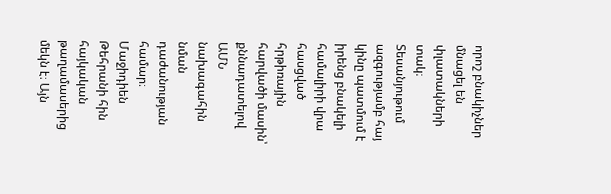որոշ բնակիչներ մնացել են փլատակների տակ։
Տեսանյութում ազգությամբ հայ կինը պատմում է իրենց բնակելի համալիրի վրա հասցված հրթիռային հարվածի մասին՝ քննադատելով ԱՄՆ նախագահին նման դաժանության համար։
Մաջիդիեն Թեհրանի հին հայկական թաղամասերից մեկն է։ Այն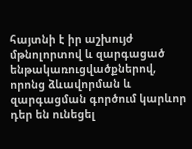հայտնի է իր աշխույժ մթնոլորտով և զարգացած ենթակառուցվածքներով, որոնց ձևավորման և զարգացման գործում կարևոր դեր են ունեցել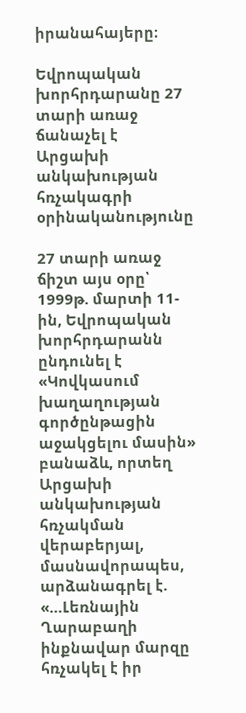իրանահայերը։

Եվրոպական խորհրդարանը 27 տարի առաջ ճանաչել է Արցախի անկախության հռչակագրի օրինականությունը

27 տարի առաջ ճիշտ այս օրը՝ 1999թ. մարտի 11-ին, Եվրոպական խորհրդարանն ընդունել է «Կովկասում խաղաղության գործընթացին աջակցելու մասին» բանաձև, որտեղ Արցախի անկախության հռչակման վերաբերյալ, մասնավորապես, արձանագրել է. «…Լեռնային Ղարաբաղի ինքնավար մարզը հռչակել է իր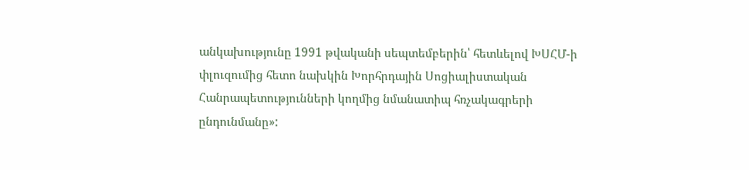անկախությունը 1991 թվականի սեպտեմբերին՝ հետևելով ԽՍՀՄ-ի փլուզումից հետո նախկին Խորհրդային Սոցիալիստական Հանրապետությունների կողմից նմանատիպ հռչակագրերի ընդունմանը»: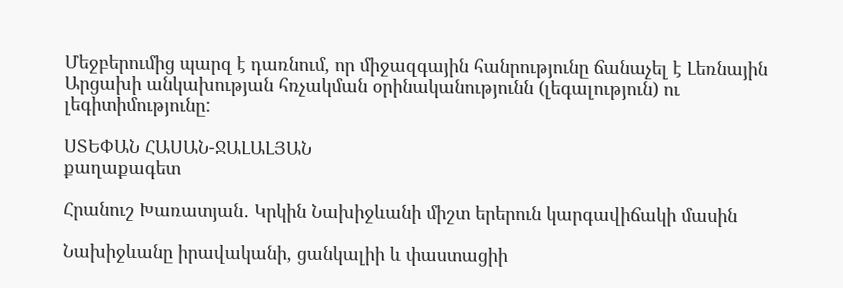Մեջբերումից պարզ է դառնում, որ միջազգային հանրությունը ճանաչել է Լեռնային Արցախի անկախության հռչակման օրինականությունն (լեգալություն) ու լեգիտիմությունը:

ՍՏԵՓԱՆ ՀԱՍԱՆ-ՋԱԼԱԼՅԱՆ
քաղաքագետ

Հրանուշ Խառատյան․ Կրկին Նախիջևանի միշտ երերուն կարգավիճակի մասին

Նախիջևանը իրավականի, ցանկալիի և փաստացիի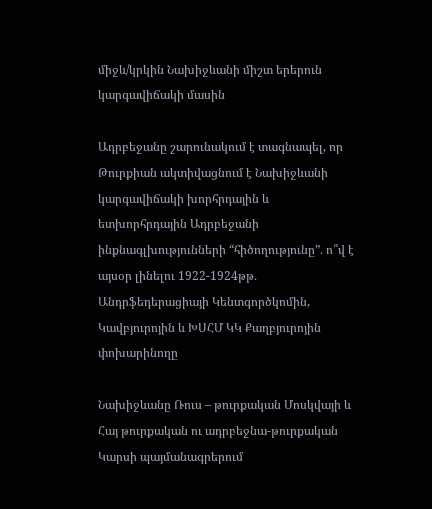միջև/կրկին Նախիջևանի միշտ երերուն կարգավիճակի մասին

Ադրբեջանը շարունակում է տագնապել, որ Թուրքիան ակտիվացնում է Նախիջևանի կարգավիճակի խորհրդային և ետխորհրդային Ադրբեջանի ինքնագլխությունների “հիծողությունը”․ ո՞վ է այսօր լինելու 1922-1924թթ․ Անդրֆեդերացիայի Կենտգործկոմին, Կավբյուրոյին և ԽՍՀՄ ԿԿ Քաղբյուրոյին փոխարինողը

Նախիջևանը Ռուս – թուրքական Մոսկվայի և Հայ թուրքական ու ադրբեջնա-թուրքական Կարսի պայմանագրերում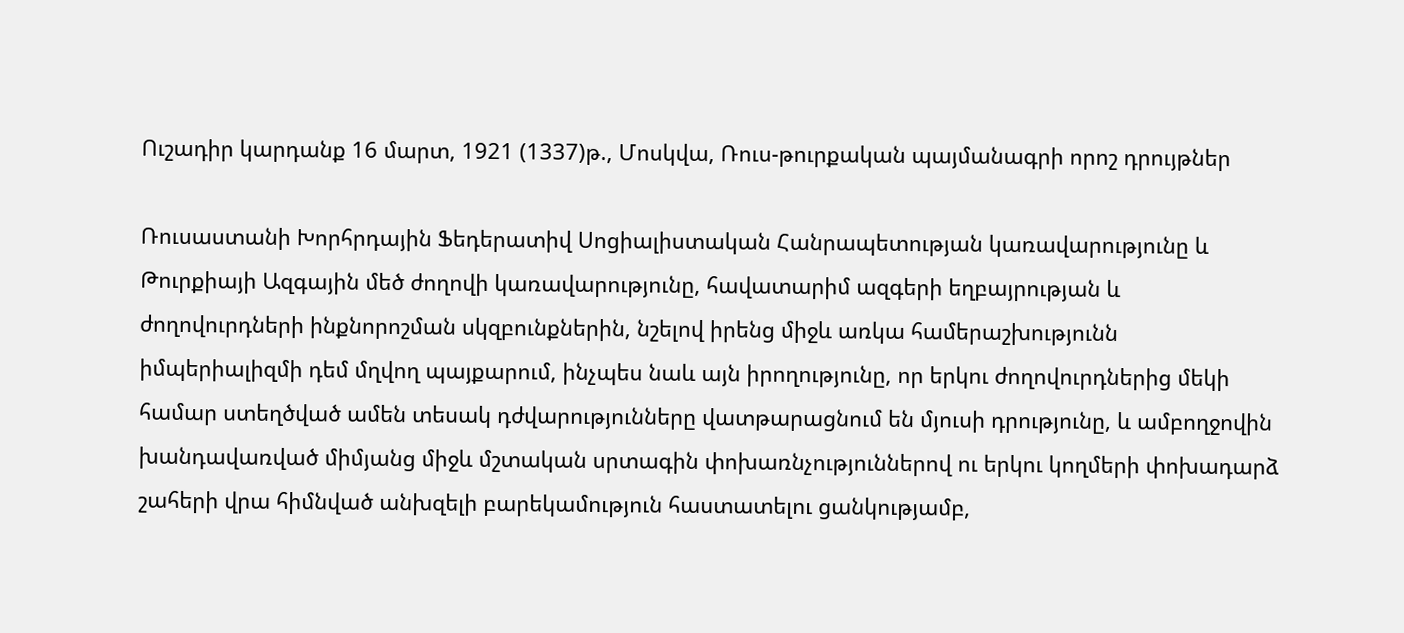Ուշադիր կարդանք 16 մարտ, 1921 (1337)թ., Մոսկվա, Ռուս-թուրքական պայմանագրի որոշ դրույթներ

Ռուսաստանի Խորհրդային Ֆեդերատիվ Սոցիալիստական Հանրապետության կառավարությունը և Թուրքիայի Ազգային մեծ ժողովի կառավարությունը, հավատարիմ ազգերի եղբայրության և ժողովուրդների ինքնորոշման սկզբունքներին, նշելով իրենց միջև առկա համերաշխությունն իմպերիալիզմի դեմ մղվող պայքարում, ինչպես նաև այն իրողությունը, որ երկու ժողովուրդներից մեկի համար ստեղծված ամեն տեսակ դժվարությունները վատթարացնում են մյուսի դրությունը, և ամբողջովին խանդավառված միմյանց միջև մշտական սրտագին փոխառնչություններով ու երկու կողմերի փոխադարձ շահերի վրա հիմնված անխզելի բարեկամություն հաստատելու ցանկությամբ,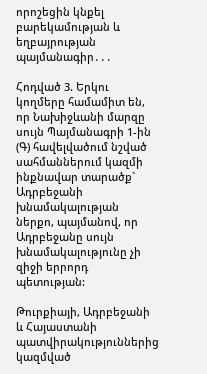որոշեցին կնքել բարեկամության և եղբայրության պայմանագիր․․․

Հոդված 3. Երկու կողմերը համամիտ են, որ Նախիջևանի մարզը սույն Պայմանագրի 1-ին (Գ) հավելվածում նշված սահմաններում կազմի ինքնավար տարածք` Ադրբեջանի խնամակալության ներքո, պայմանով, որ Ադրբեջանը սույն խնամակալությունը չի զիջի երրորդ պետության:

Թուրքիայի, Ադրբեջանի և Հայաստանի պատվիրակություններից կազմված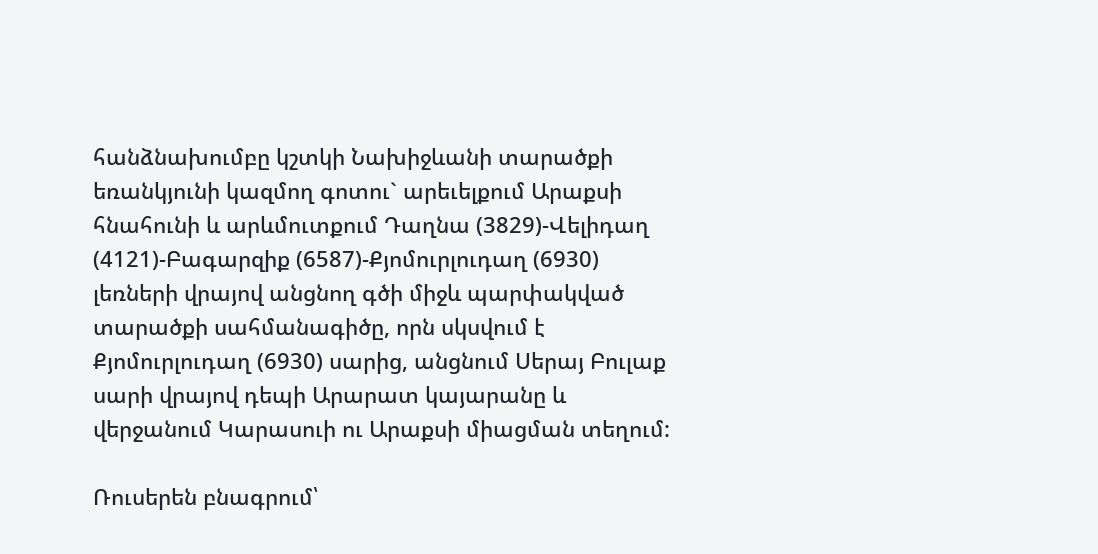հանձնախումբը կշտկի Նախիջևանի տարածքի եռանկյունի կազմող գոտու` արեւելքում Արաքսի հնահունի և արևմուտքում Դաղնա (3829)-Վելիդաղ (4121)-Բագարզիք (6587)-Քյոմուրլուդաղ (6930) լեռների վրայով անցնող գծի միջև պարփակված տարածքի սահմանագիծը, որն սկսվում է Քյոմուրլուդաղ (6930) սարից, անցնում Սերայ Բուլաք սարի վրայով դեպի Արարատ կայարանը և վերջանում Կարասուի ու Արաքսի միացման տեղում:

Ռուսերեն բնագրում՝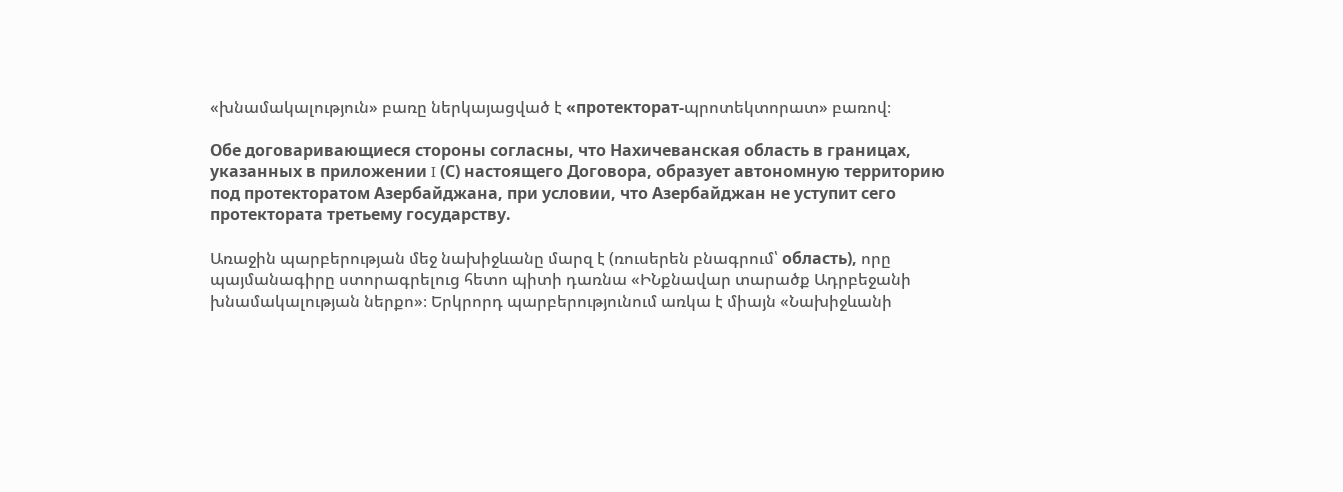«խնամակալություն» բառը ներկայացված է «протекторат-պրոտեկտորատ» բառով։

Обе договаривающиеся стороны согласны, что Нахичеванская область в границах, указанных в приложении I (С) настоящего Договора, образует автономную территорию под протекторатом Азербайджана, при условии, что Азербайджан не уступит сего протектората третьему государству.

Առաջին պարբերության մեջ նախիջևանը մարզ է (ռուսերեն բնագրում՝ область), որը պայմանագիրը ստորագրելուց հետո պիտի դառնա «ԻՆքնավար տարածք Ադրբեջանի խնամակալության ներքո»։ Երկրորդ պարբերությունում առկա է միայն «Նախիջևանի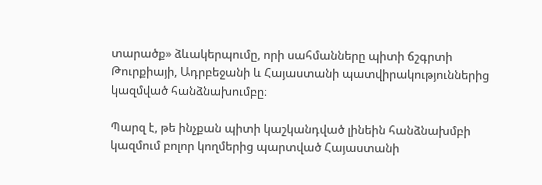տարածք» ձևակերպումը, որի սահմանները պիտի ճշգրտի Թուրքիայի, Ադրբեջանի և Հայաստանի պատվիրակություններից կազմված հանձնախումբը։

Պարզ է, թե ինչքան պիտի կաշկանդված լինեին հանձնախմբի կազմում բոլոր կողմերից պարտված Հայաստանի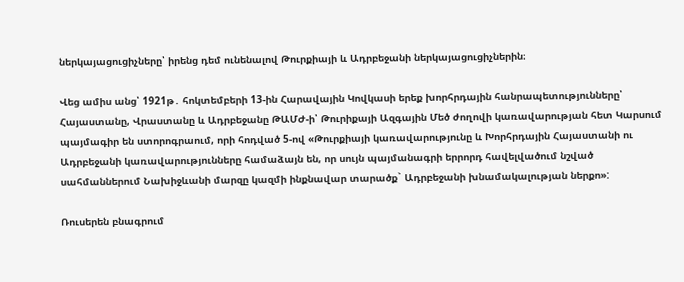ներկայացուցիչները՝ իրենց դեմ ունենալով Թուրքիայի և Ադրբեջանի ներկայացուցիչներին։

Վեց ամիս անց՝ 1921թ․ հոկտեմբերի 13-ին Հարավային Կովկասի երեք խորհրդային հանրապետությունները՝ Հայաստանը, Վրաստանը և Ադրբեջանը ԹԱՄԺ-ի՝ Թուրիքայի Ազգային Մեծ ժողովի կառավարության հետ Կարսում պայմագիր են ստորոգրաում, որի հոդված 5-ով «Թուրքիայի կառավարությունը և Խորհրդային Հայաստանի ու Ադրբեջանի կառավարությունները համաձայն են, որ սույն պայմանագրի երրորդ հավելվածում նշված սահմաններում Նախիջևանի մարզը կազմի ինքնավար տարածք` Ադրբեջանի խնամակալության ներքո»:

Ռուսերեն բնագրում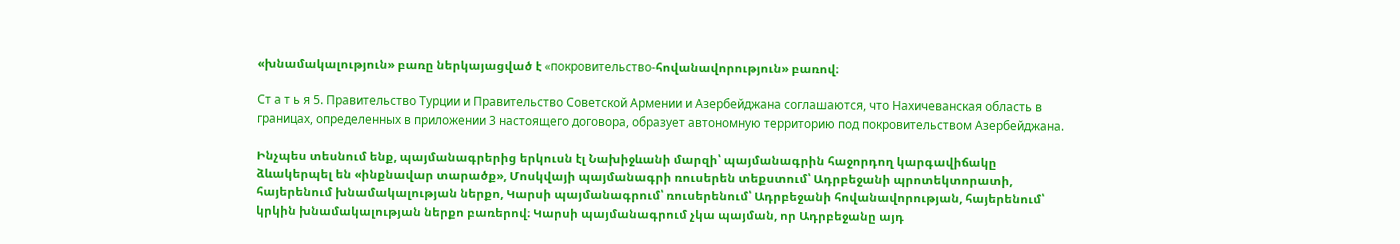«խնամակալություն» բառը ներկայացված է «покровительство-հովանավորություն» բառով։

Ст а т ь я 5. Правительство Турции и Правительство Советской Армении и Азербейджана соглашаются, что Нахичеванская область в границах, определенных в приложении 3 настоящего договора, образует автономную территорию под покровительством Азербейджана.

Ինչպես տեսնում ենք, պայմանագրերից երկուսն էլ Նախիջևանի մարզի՝ պայմանագրին հաջորդող կարգավիճակը ձևակերպել են «ինքնավար տարածք», Մոսկվայի պայմանագրի ռուսերեն տեքստում՝ Ադրբեջանի պրոտեկտորատի, հայերենում խնամակալության ներքո, Կարսի պայմանագրում՝ ռուսերենում՝ Ադրբեջանի հովանավորության, հայերենում՝ կրկին խնամակալության ներքո բառերով։ Կարսի պայմանագրում չկա պայման, որ Ադրբեջանը այդ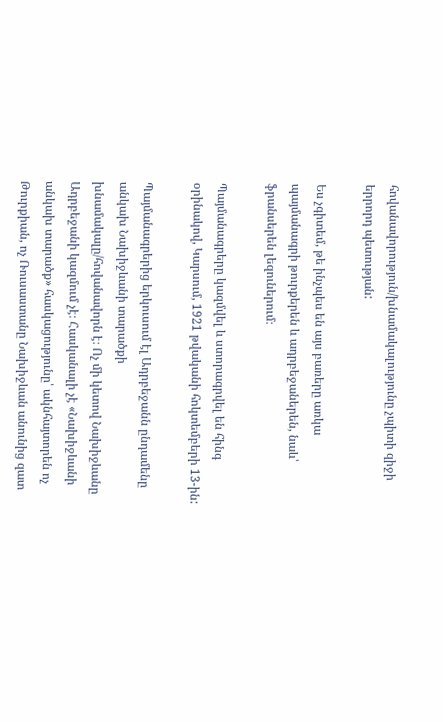հովանավորություն/խնամակալությունը չպիտի զիջի երրորդ պետության:

Ես չգիտեմ, թե ինչպես են այս բառերը առկա պայմանագրի թուրքերեն և ադրբեջաներեն, նաև՝ ֆրանսերեն լեզուներում։

Պայմանագրերը կազմվել և ստորագրվել են հինգ օրինակով, Կարսում, 1921 թվականի հոկտեմբերի 13-ին:

Պայմանագրերից երկուսում էլ Ադրբեջանն ընդամենը անկախ Նախիջևանի տարածքի խնամակալը/հովանավորն է։ Ոչ մի կետով Նախիջևանը Ադրբեջանի կազմում չէ։ Հասկանալի չէ «Նախիջևանի անկախ տարածք» հասկացությունը՝ ակնհայտորեն ոչ Թուրքիան, ոչ Ռուսաստանը Նախիջևան անունից զատ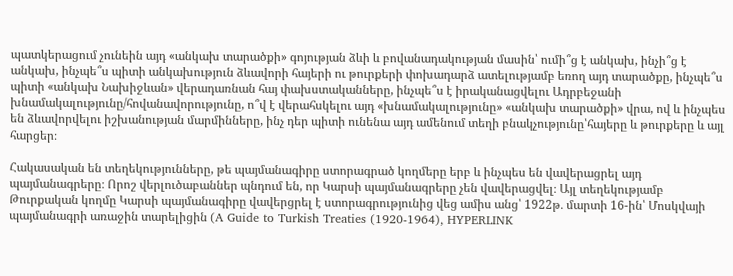պատկերացում չունեին այդ «անկախ տարածքի» գոյության ձևի և բովանադակության մասին՝ ումի՞ց է անկախ, ինչի՞ց է անկախ, ինչպե՞ս պիտի անկախություն ձևավորի հայերի ու թուրքերի փոխադարձ ատելությամբ եռող այդ տարածքը, ինչպե՞ս պիտի «անկախ Նախիջևան» վերադառնան հայ փախստականները, ինչպե՞ս է իրականացվելու Ադրբեջանի խնամակալությունը/հովանավորությունը, ո՞վ է վերահսկելու այդ «խնամակալությունը» «անկախ տարածքի» վրա, ով և ինչպես են ձևավորվելու իշխանության մարմինները, ինչ դեր պիտի ունենա այդ ամենում տեղի բնակչությունը՝հայերը և թուրքերը և այլ հարցեր։

Հակասական են տեղեկությունները, թե պայմանագիրը ստորագրած կողմերը երբ և ինչպես են վավերացրել այդ պայմանագրերը։ Որոշ վերլուծաբաններ պնդում են, որ Կարսի պայմանագրերը չեն վավերացվել։ Այլ տեղեկությամբ Թուրքական կողմը Կարսի պայմանագիրը վավերցրել է ստորագրությունից վեց ամիս անց՝ 1922թ․ մարտի 16-ին՝ Մոսկվայի պայմանագրի առաջին տարելիցին (A Guide to Turkish Treaties (1920-1964), HYPERLINK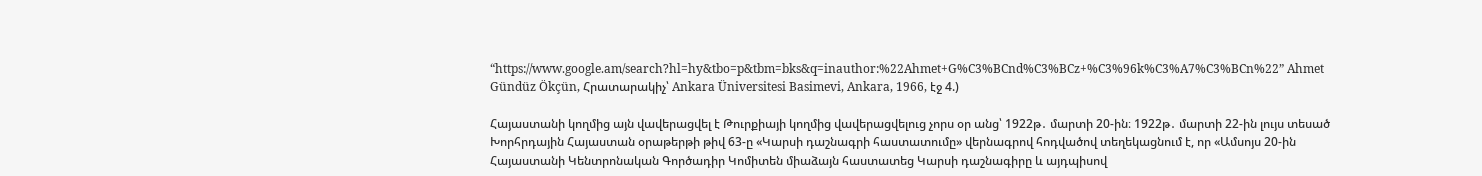“https://www.google.am/search?hl=hy&tbo=p&tbm=bks&q=inauthor:%22Ahmet+G%C3%BCnd%C3%BCz+%C3%96k%C3%A7%C3%BCn%22” Ahmet Gündüz Ökçün, Հրատարակիչ՝ Ankara Üniversitesi Basimevi, Ankara, 1966, էջ 4.)

Հայաստանի կողմից այն վավերացվել է Թուրքիայի կողմից վավերացվելուց չորս օր անց՝ 1922թ․ մարտի 20-ին։ 1922թ․ մարտի 22-ին լույս տեսած Խորհրդային Հայաստան օրաթերթի թիվ 63-ը «Կարսի դաշնագրի հաստատումը» վերնագրով հոդվածով տեղեկացնում է, որ «Ամսոյս 20-ին Հայաստանի Կենտրոնական Գործադիր Կոմիտեն միաձայն հաստատեց Կարսի դաշնագիրը և այդպիսով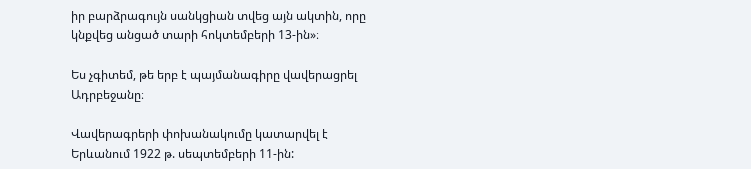իր բարձրագույն սանկցիան տվեց այն ակտին, որը կնքվեց անցած տարի հոկտեմբերի 13-ին»։

Ես չգիտեմ, թե երբ է պայմանագիրը վավերացրել Ադրբեջանը։

Վավերագրերի փոխանակումը կատարվել է Երևանում 1922 թ. սեպտեմբերի 11-ին: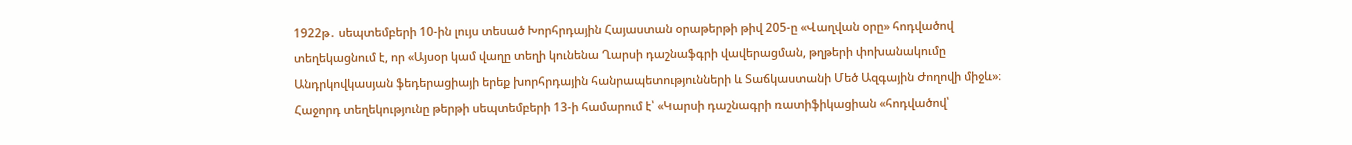1922թ․ սեպտեմբերի 10-ին լույս տեսած Խորհրդային Հայաստան օրաթերթի թիվ 205-ը «Վաղվան օրը» հոդվածով տեղեկացնում է, որ «Այսօր կամ վաղը տեղի կունենա Ղարսի դաշնաֆգրի վավերացման, թղթերի փոխանակումը Անդրկովկասյան ֆեդերացիայի երեք խորհրդային հանրապետությունների և Տաճկաստանի Մեծ Ազգային Ժողովի միջև»։ Հաջորդ տեղեկությունը թերթի սեպտեմբերի 13-ի համարում է՝ «Կարսի դաշնագրի ռատիֆիկացիան «հոդվածով՝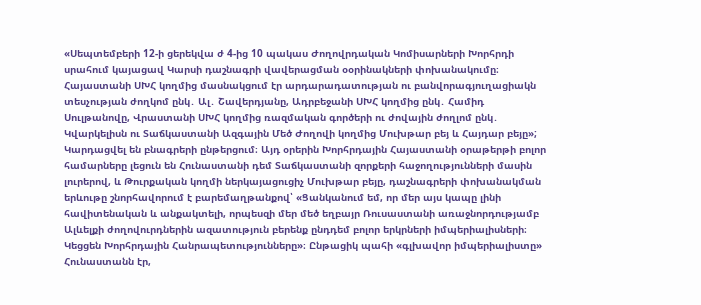«Սեպտեմբերի 12-ի ցերեկվա ժ 4-ից 10 պակաս Ժողովրդական Կոմիսարների Խորհրդի սրահում կայացավ Կարսի դաշնագրի վավերացման օօրինակների փոխանակումը։ Հայաստանի ՍԽՀ կողմից մասնակցում էր արդարադատության ու բանվորագյուղացիակն տեսչության ժողկոմ ընկ․ Ալ․ Շավերդյանը, Ադրբեջանի ՍԽՀ կողմից ընկ․ Համիդ Սուլթանովը, Վրաստանի ՍԽՀ կողմից ռազմական գործերի ու ժովային ժողլոմ ընկ․ Կվարկելիսն ու Տաճկաստանի Ազգային Մեծ Ժողովի կողմից Մուխթար բեյ և Հայդար բեյը»; Կարդացվել են բնագրերի ընթերցում։ Այդ օրերին Խորհրդային Հայաստանի օրաթերթի բոլոր համարները լեցուն են Հունաստանի դեմ Տաճկաստանի զորքերի հաջողությունների մասին լուրերով, և Թուրքական կողմի ներկայացուցիչ Մուխթար բեյը, դաշնագրերի փոխանակման երևութը շնորհավորում է բարեմաղթանքով՝ «Ցանկանում եմ, որ մեր այս կապը լինի հավիտենական և անքակտելի, որպեսզի մեր մեծ եղբայր Ռուսաստանի առաջնորդությամբ Ալևելքի ժողովուրդներին ազատություն բերենք ընդդեմ բոլոր երկրների իմպերիալիսների։ Կեցցեն Խորհրդային Հանրապետությունները»։ Ընթացիկ պահի «գլխավոր իմպերիալիստը» Հունաստանն էր,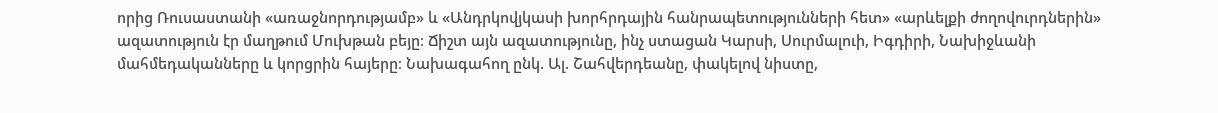որից Ռուսաստանի «առաջնորդությամբ» և «Անդրկովյկասի խորհրդային հանրապետությունների հետ» «արևելքի ժողովուրդներին» ազատություն էր մաղթում Մուխթան բեյը։ Ճիշտ այն ազատությունը, ինչ ստացան Կարսի, Սուրմալուի, Իգդիրի, Նախիջևանի մահմեդականները և կորցրին հայերը։ Նախագահող ընկ. Ալ. Շահվերդեանը, փակելով նիստը,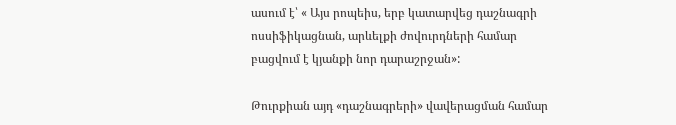ասում է՝ « Այս րոպեիս, երբ կատարվեց դաշնագրի ոսսիֆիկացնան, արևելքի ժովուրդների համար բացվում է կյանքի նոր դարաշրջան»:

Թուրքիան այդ «դաշնագրերի» վավերացման համար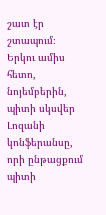շատ էր շտապում։ Երկու ամիս հետո, նոյեմբերին, պիտի սկսվեր Լոզանի կոնֆերանսը, որի ընթացքում պիտի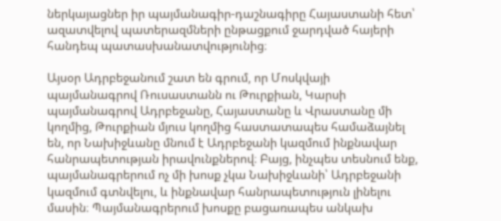ներկայացներ իր պայմանագիր-դաշնագիրը Հայաստանի հետ՝ ազատվելով պատերազմների ընթացքում ջարդված հայերի հանդեպ պատասխանատվությունից։

Այսօր Ադրբեջանում շատ են գրում, որ Մոսկվայի պայմանագրով Ռուսաստանն ու Թուրքիան, Կարսի պայմանագրով Ադրբեջանը, Հայաստանը և Վրաստանը մի կողմից, Թուրքիան մյուս կողմից հաստատապես համաձայնել են, որ Նախիջևանը մնում է Ադրբեջանի կազմում ինքնավար հանրապետության իրավունքներով։ Բայց, ինչպես տեսնում ենք, պայմանագրերում ոչ մի խոսք չկա Նախիջևանի՝ Ադրբեջանի կազմում գտնվելու, և ինքնավար հանրապետություն լինելու մասին։ Պայմանագրերում խոսքը բացառապես անկախ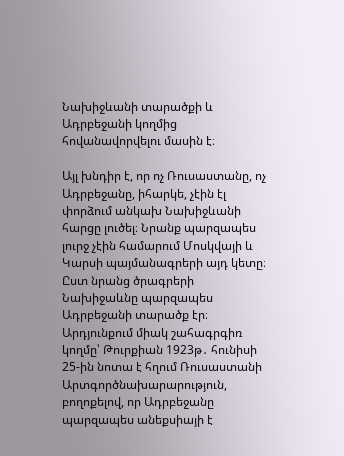Նախիջևանի տարածքի և Ադրբեջանի կողմից հովանավորվելու մասին է։

Այլ խնդիր է, որ ոչ Ռուսաստանը, ոչ Ադրբեջանը, իհարկե, չէին էլ փորձում անկախ Նախիջևանի հարցը լուծել։ Նրանք պարզապես լուրջ չէին համարում Մոսկվայի և Կարսի պայմանագրերի այդ կետը։ Ըստ նրանց ծրագրերի Նախիջաևնը պարզապես Ադրբեջանի տարածք էր։ Արդյունքում միակ շահագրգիռ կողմը՝ Թուրքիան 1923թ․ հունիսի 25-ին նոտա է հղում Ռուսաստանի Արտգործնախարարություն, բողոքելով, որ Ադրբեջանը պարզապես անեքսիայի է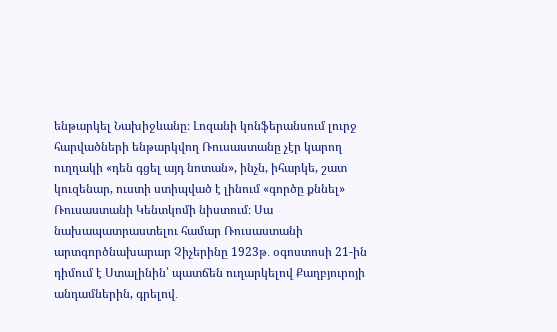ենթարկել Նախիջևանը։ Լոզանի կոնֆերանսում լուրջ հարվածների ենթարկվող Ռուսաստանը չէր կարող ուղղակի «դեն գցել այդ նոտան», ինչն, իհարկե, շատ կուզենար, ուստի ստիպված է լինում «գործը քննել» Ռուսաստանի Կենտկոմի նիստում։ Սա նախապատրաստելու համար Ռուսաստանի արտգործնախարար Չիչերինը 1923թ․ օգոստոսի 21-ին դիմում է Ստալինին՝ պատճեն ուղարկելով Քաղբյուրոյի անդամներին, գրելով․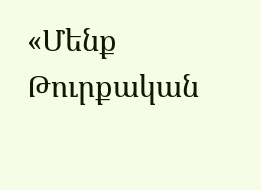«Մենք Թուրքական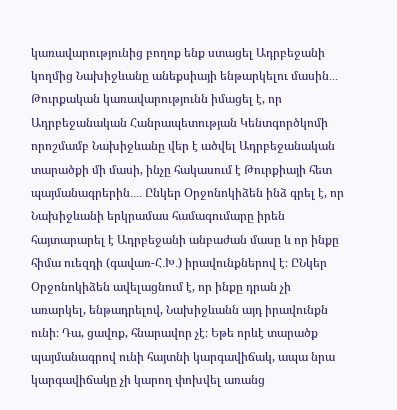կառավարությունից բողոք ենք ստացել Ադրբեջանի կողմից Նախիջևանը անեքսիայի ենթարկելու մասին․․․ Թուրքական կառավարությունն իմացել է, որ Ադրբեջանական Հանրապետության Կենտգործկոմի որոշմամբ Նախիջևանը վեր է ածվել Ադրբեջանական տարածքի մի մասի, ինչը հակասում է Թուրքիայի հետ պայմանագրերին․․․․ Ընկեր Օրջոնոկիձեն ինձ գրել է, որ Նախիջևանի երկրամաս համագումարը իրեն հայտարարել է Ադրբեջանի անբաժան մասը և որ ինքը հիմա ուեզդի (գավառ-Հ․Խ․) իրավունքներով է։ ԸՆկեր Օրջոնոկիձեն ավելացնում է, որ ինքը դրան չի առարկել, ենթադրելով, Նախիջևանն այդ իրավունքն ունի։ Դա, ցավոք, հնարավոր չէ։ Եթե որևէ տարածք պայմանագրով ունի հայտնի կարգավիճակ, ապա նրա կարգավիճակը չի կարող փոխվել առանց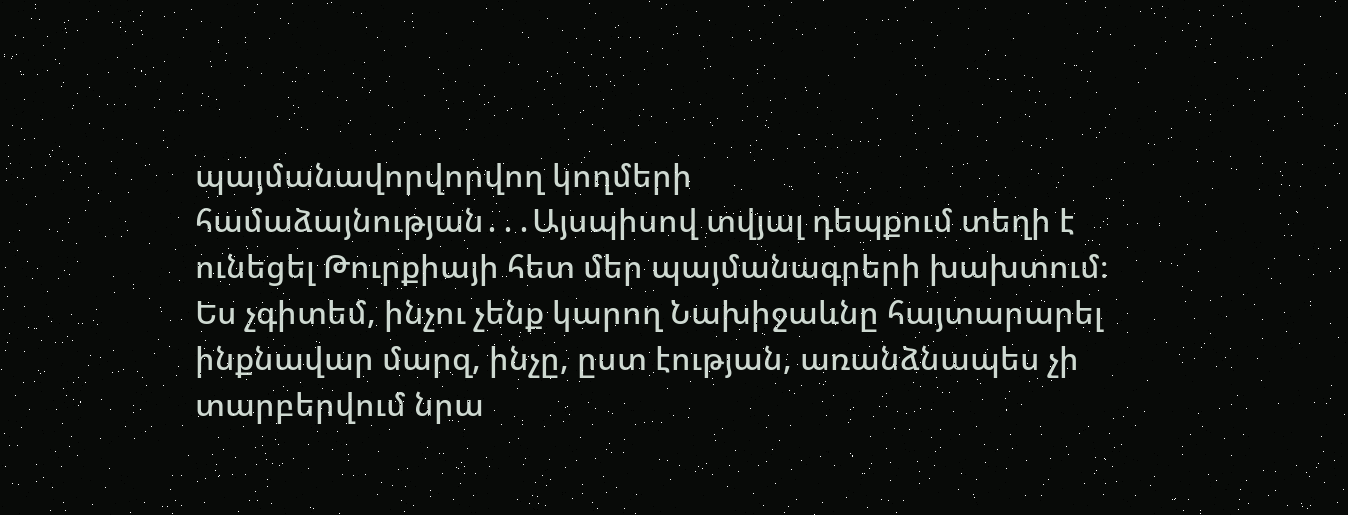պայմանավորվորվող կողմերի համաձայնության․․․Այսպիսով տվյալ դեպքում տեղի է ունեցել Թուրքիայի հետ մեր պայմանագրերի խախտում։ Ես չգիտեմ, ինչու չենք կարող Նախիջաևնը հայտարարել ինքնավար մարզ, ինչը, ըստ էության, առանձնապես չի տարբերվում նրա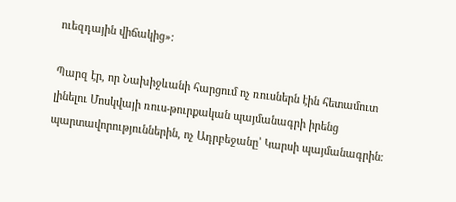ուեզդային վիճակից»:

Պարզ էր, որ Նախիջևանի հարցում ոչ ռուսներն էին հետամուտ լինելու Մոսկվայի ռուս-թուրքական պայմանագրի իրենց պարտավորություններին, ոչ Ադրբեջանը՝ Կարսի պայմանագրին։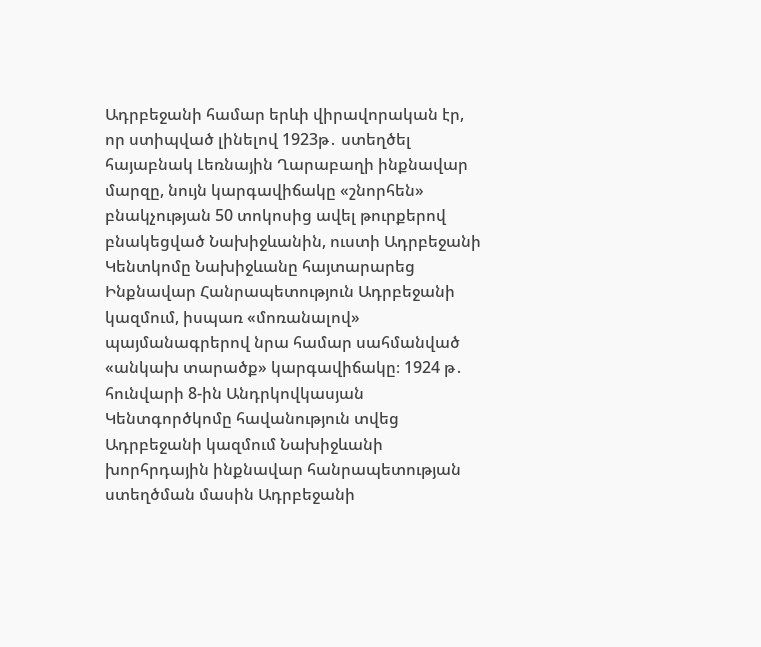Ադրբեջանի համար երևի վիրավորական էր, որ ստիպված լինելով 1923թ․ ստեղծել հայաբնակ Լեռնային Ղարաբաղի ինքնավար մարզը, նույն կարգավիճակը «շնորհեն» բնակչության 50 տոկոսից ավել թուրքերով բնակեցված Նախիջևանին, ուստի Ադրբեջանի Կենտկոմը Նախիջևանը հայտարարեց Ինքնավար Հանրապետություն Ադրբեջանի կազմում, իսպառ «մոռանալով» պայմանագրերով նրա համար սահմանված «անկախ տարածք» կարգավիճակը։ 1924 թ․ հունվարի 8-ին Անդրկովկասյան Կենտգործկոմը հավանություն տվեց Ադրբեջանի կազմում Նախիջևանի խորհրդային ինքնավար հանրապետության ստեղծման մասին Ադրբեջանի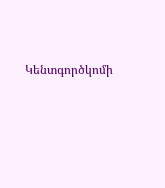Կենտգործկոմի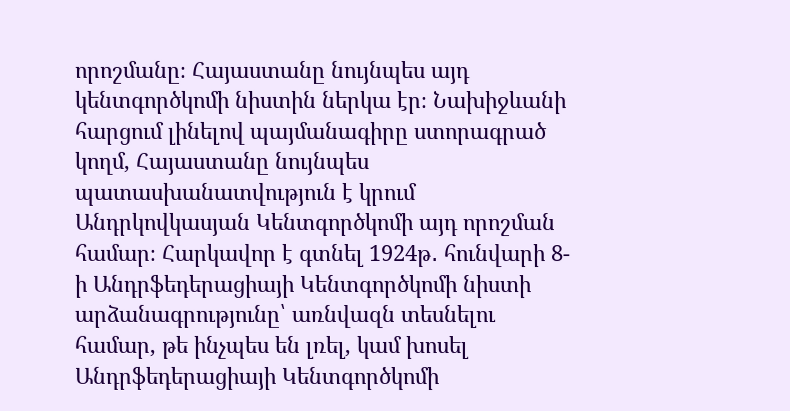որոշմանը։ Հայաստանը նույնպես այդ կենտգործկոմի նիստին ներկա էր։ Նախիջևանի հարցում լինելով պայմանագիրը ստորագրած կողմ, Հայաստանը նույնպես պատասխանատվություն է կրում Անդրկովկասյան Կենտգործկոմի այդ որոշման համար։ Հարկավոր է գտնել 1924թ․ հունվարի 8-ի Անդրֆեդերացիայի Կենտգործկոմի նիստի արձանագրությունը՝ առնվազն տեսնելու համար, թե ինչպես են լռել, կամ խոսել Անդրֆեդերացիայի Կենտգործկոմի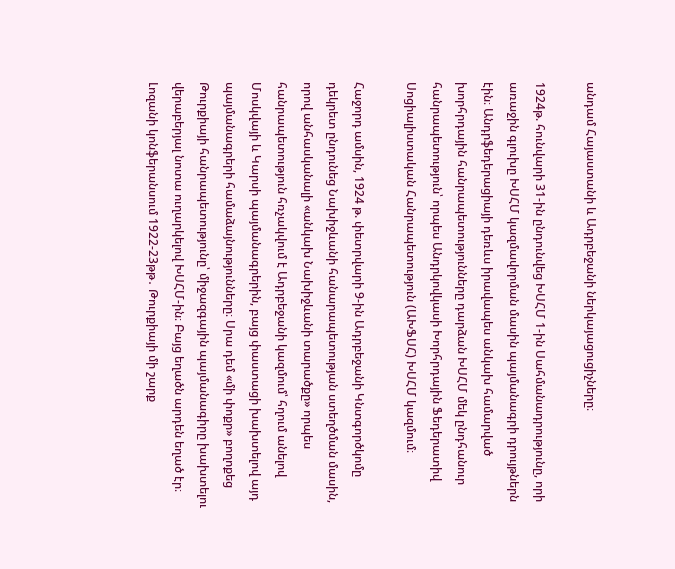անդամ Հայաստանի և Ադրբեջանի ներկայացուցիչները։

1924թ. հունվարի 31-ին ընդունվեց ԽՍՀՄ 1-ին Սահմանադրությունը, որի առաջին գլուխը ԽՍՀՄ կազմավորման մասին պայմանագրի դրույթներն էին։ Անդրֆեդերացիայի դեռևս իրավապես անկախ համարված խորհրդային հանրապետությունները դարձան ԽՍՀՄ մեկ ընդհանուր հանրապետություն՝ որպես Անդրկովկասի Խորհրդային Ֆեդերատիվ Սոցիալիստական Հանրապետություն (ԱԽՖՍՀ) ԽՍՀՄ կազմում։

Հաջորդ ամսին, 1924 թ. փետրվարի 9-ին Ադրբեջանի Կնտգործկոմը դեկրետ ընդունեց Նախիջևանի հանարապետության ստեղծման մասին, որով անհասկանալի «անկախ Նախիջևանի տարածքը» որպես հանրապետություն հռչակվում է Ադրբեջանի կազմում՝ հղում անելով Մոսկվայի և Կարսի պայմանագրերին, բայց փաստացի խախտելով այդ պայմանագրերի համաձայնությունները։ Սրա դեմ «մի փոքր» բողոքեց Թուրքիայի հանրապետությունը՝ միջազգային պայմանագիրը խախտելու վերաբերյալ նոտա ուղարկելով ԽՍՀՄ-ին։ Բայց եղածն արդեն եղած էր։ Լոզանի կոնֆերանսում 1922-23թթ․ Թուրքիայի մի շարք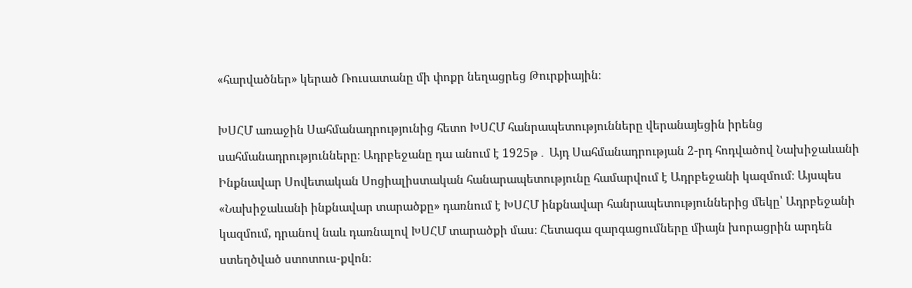«հարվածներ» կերած Ռուսատանը մի փոքր նեղացրեց Թուրքիային։

ԽՍՀՄ առաջին Սահմանադրությունից հետո ԽՍՀՄ հանրապետությունները վերանայեցին իրենց սահմանադրությունները։ Ադրբեջանը դա անում է 1925թ․ Այդ Սահմանադրության 2-րդ հոդվածով Նախիջաևանի Ինքնավար Սովետական Սոցիալիստական հանարապետությունը համարվում է Ադրբեջանի կազմում։ Այսպես «Նախիջաևանի ինքնավար տարածքը» դառնում է ԽՍՀՄ ինքնավար հանրապետություններից մեկը՝ Ադրբեջանի կազմում, դրանով նաև դառնալով ԽՍՀՄ տարածքի մաս։ Հետագա զարգացումները միայն խորացրին արդեն ստեղծված ստոտուս-քվոն։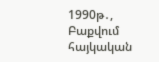1990թ․, Բաքվում հայկական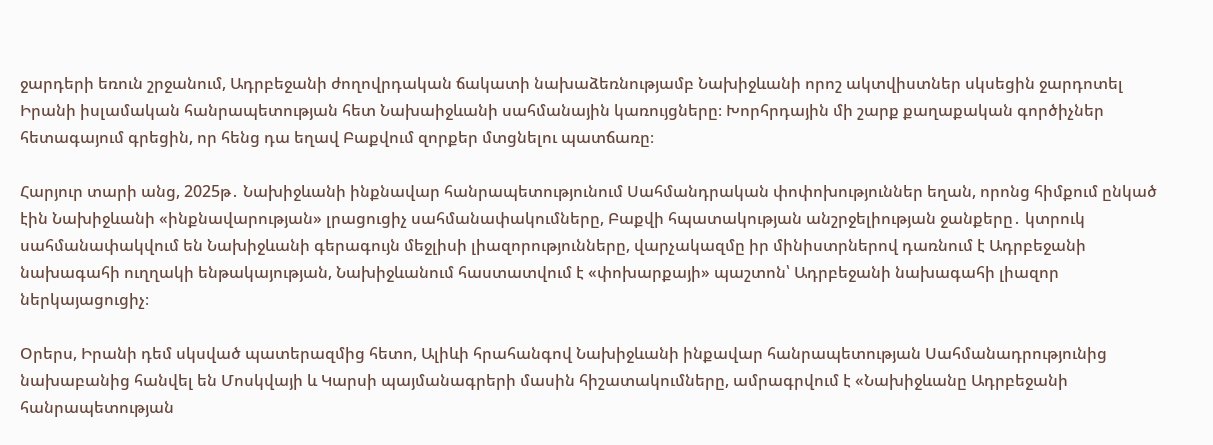ջարդերի եռուն շրջանում, Ադրբեջանի ժողովրդական ճակատի նախաձեռնությամբ Նախիջևանի որոշ ակտվիստներ սկսեցին ջարդոտել Իրանի իսլամական հանրապետության հետ Նախաիջևանի սահմանային կառույցները։ Խորհրդային մի շարք քաղաքական գործիչներ հետագայում գրեցին, որ հենց դա եղավ Բաքվում զորքեր մտցնելու պատճառը։

Հարյուր տարի անց, 2025թ․ Նախիջևանի ինքնավար հանրապետությունում Սահմանդրական փոփոխություններ եղան, որոնց հիմքում ընկած էին Նախիջևանի «ինքնավարության» լրացուցիչ սահմանափակումները, Բաքվի հպատակության անշրջելիության ջանքերը․ կտրուկ սահմանափակվում են Նախիջևանի գերագույն մեջլիսի լիազորությունները, վարչակազմը իր մինիստրներով դառնում է Ադրբեջանի նախագահի ուղղակի ենթակայության, Նախիջևանում հաստատվում է «փոխարքայի» պաշտոն՝ Ադրբեջանի նախագահի լիազոր ներկայացուցիչ։

Օրերս, Իրանի դեմ սկսված պատերազմից հետո, Ալիևի հրահանգով Նախիջևանի ինքավար հանրապետության Սահմանադրությունից նախաբանից հանվել են Մոսկվայի և Կարսի պայմանագրերի մասին հիշատակումները, ամրագրվում է «Նախիջևանը Ադրբեջանի հանրապետության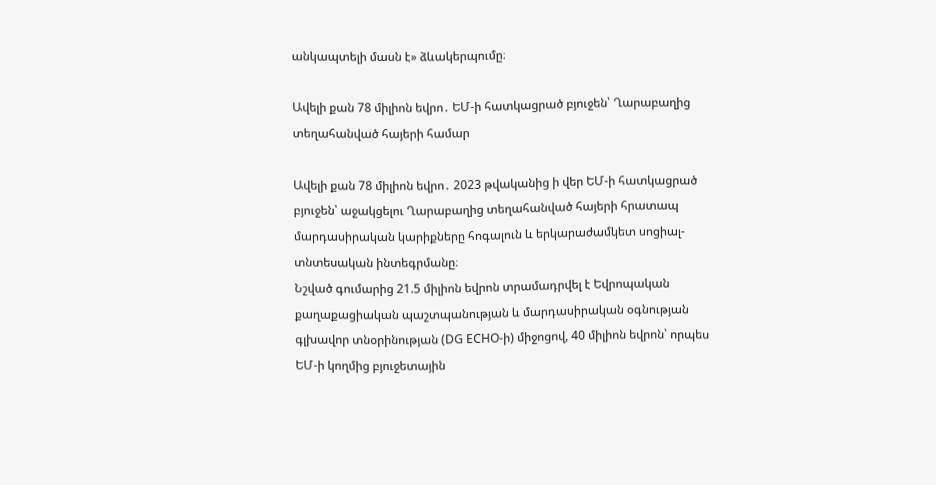անկապտելի մասն է» ձևակերպումը։

Ավելի քան 78 միլիոն եվրո․ ԵՄ-ի հատկացրած բյուջեն՝ Ղարաբաղից տեղահանված հայերի համար

Ավելի քան 78 միլիոն եվրո․ 2023 թվականից ի վեր ԵՄ-ի հատկացրած բյուջեն՝ աջակցելու Ղարաբաղից տեղահանված հայերի հրատապ մարդասիրական կարիքները հոգալուն և երկարաժամկետ սոցիալ-տնտեսական ինտեգրմանը։
Նշված գումարից 21.5 միլիոն եվրոն տրամադրվել է Եվրոպական քաղաքացիական պաշտպանության և մարդասիրական օգնության գլխավոր տնօրինության (DG ECHO-ի) միջոցով, 40 միլիոն եվրոն՝ որպես ԵՄ-ի կողմից բյուջետային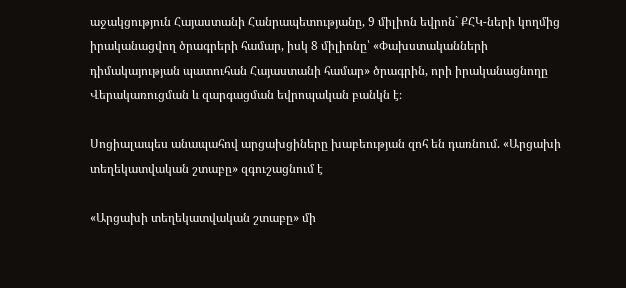աջակցություն Հայաստանի Հանրապետությանը, 9 միլիոն եվրոն` ՔՀԿ-ների կողմից իրականացվող ծրագրերի համար, իսկ 8 միլիոնը՝ «Փախստականների դիմակայության պատուհան Հայաստանի համար» ծրագրին, որի իրականացնողը Վերակառուցման և զարգացման եվրոպական բանկն է։

Սոցիալապես անապահով արցախցիները խաբեության զոհ են դառնում. «Արցախի տեղեկատվական շտաբը» զգուշացնում է

«Արցախի տեղեկատվական շտաբը» մի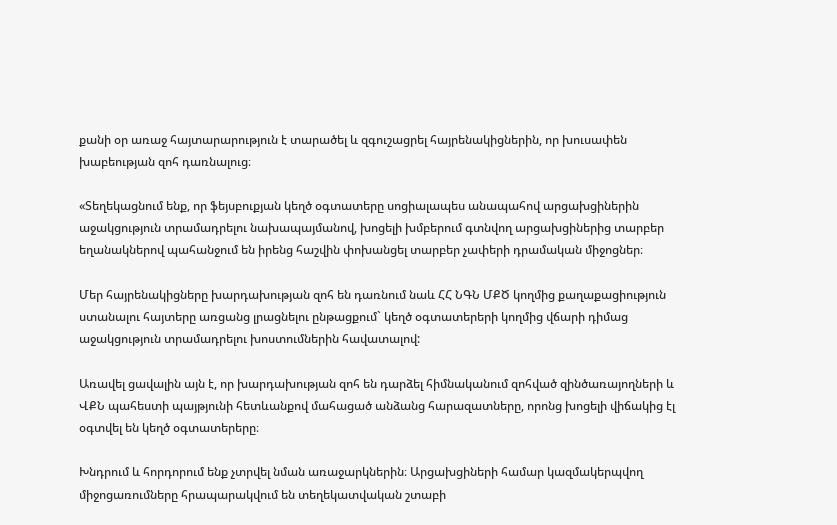քանի օր առաջ հայտարարություն է տարածել և զգուշացրել հայրենակիցներին, որ խուսափեն խաբեության զոհ դառնալուց։

«Տեղեկացնում ենք, որ ֆեյսբուքյան կեղծ օգտատերը սոցիալապես անապահով արցախցիներին աջակցություն տրամադրելու նախապայմանով, խոցելի խմբերում գտնվող արցախցիներից տարբեր եղանակներով պահանջում են իրենց հաշվին փոխանցել տարբեր չափերի դրամական միջոցներ։

Մեր հայրենակիցները խարդախության զոհ են դառնում նաև ՀՀ ՆԳՆ ՄՔԾ կողմից քաղաքացիություն ստանալու հայտերը առցանց լրացնելու ընթացքում` կեղծ օգտատերերի կողմից վճարի դիմաց աջակցություն տրամադրելու խոստումներին հավատալով:

Առավել ցավալին այն է, որ խարդախության զոհ են դարձել հիմնականում զոհված զինծառայողների և ՎՔՆ պահեստի պայթյունի հետևանքով մահացած անձանց հարազատները, որոնց խոցելի վիճակից էլ օգտվել են կեղծ օգտատերերը։

Խնդրում և հորդորում ենք չտրվել նման առաջարկներին։ Արցախցիների համար կազմակերպվող միջոցառումները հրապարակվում են տեղեկատվական շտաբի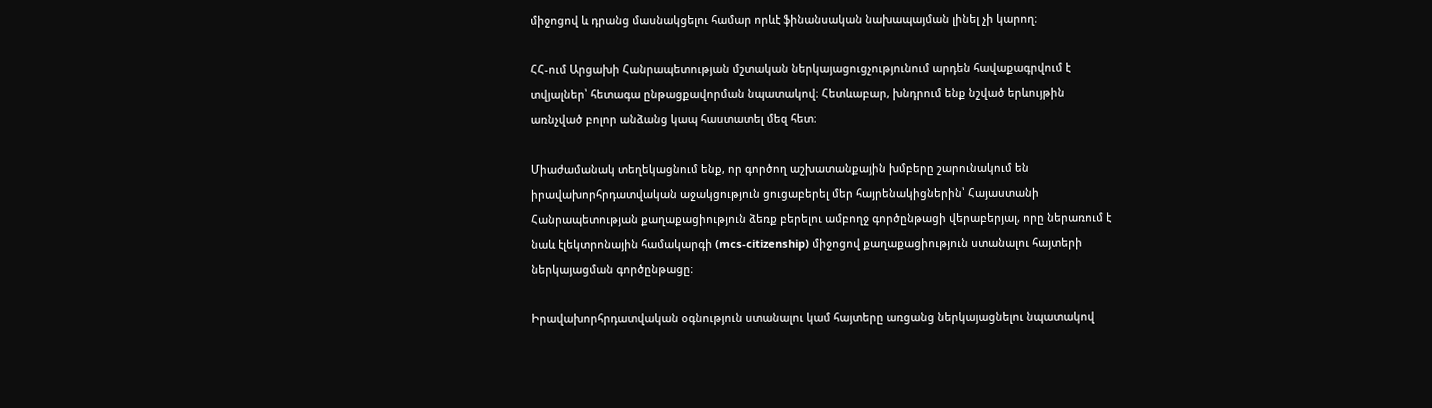միջոցով և դրանց մասնակցելու համար որևէ ֆինանսական նախապայման լինել չի կարող։

ՀՀ-ում Արցախի Հանրապետության մշտական ներկայացուցչությունում արդեն հավաքագրվում է տվյալներ՝ հետագա ընթացքավորման նպատակով։ Հետևաբար, խնդրում ենք նշված երևույթին առնչված բոլոր անձանց կապ հաստատել մեզ հետ։

Միաժամանակ տեղեկացնում ենք, որ գործող աշխատանքային խմբերը շարունակում են իրավախորհրդատվական աջակցություն ցուցաբերել մեր հայրենակիցներին՝ Հայաստանի Հանրապետության քաղաքացիություն ձեռք բերելու ամբողջ գործընթացի վերաբերյալ, որը ներառում է նաև էլեկտրոնային համակարգի (mcs-citizenship) միջոցով քաղաքացիություն ստանալու հայտերի ներկայացման գործընթացը։

Իրավախորհրդատվական օգնություն ստանալու կամ հայտերը առցանց ներկայացնելու նպատակով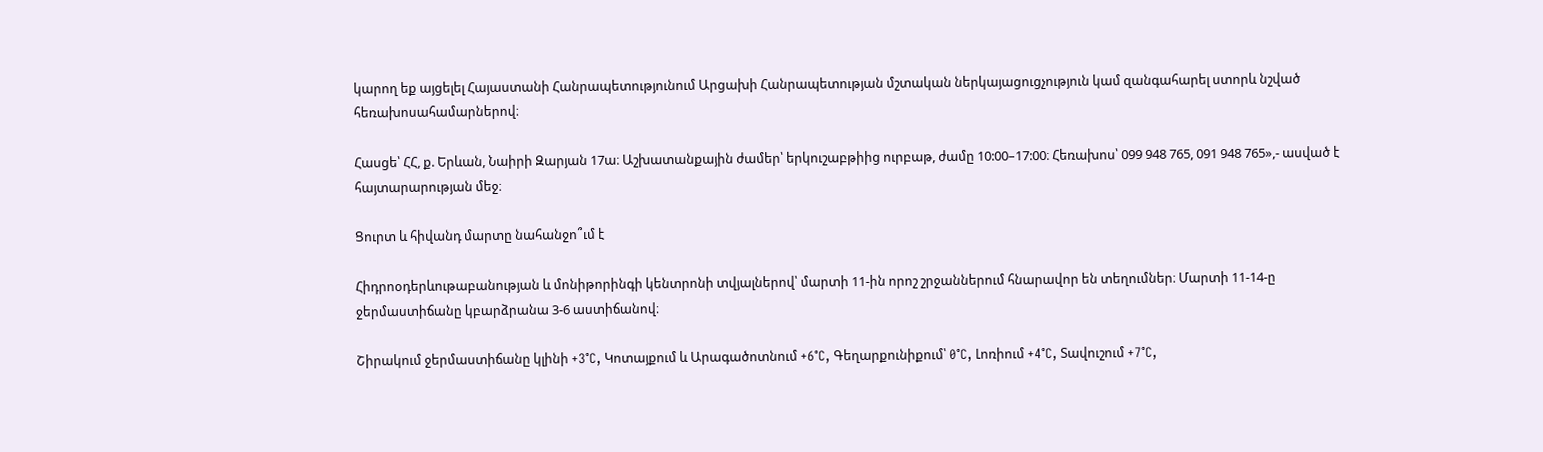կարող եք այցելել Հայաստանի Հանրապետությունում Արցախի Հանրապետության մշտական ներկայացուցչություն կամ զանգահարել ստորև նշված հեռախոսահամարներով։

Հասցե՝ ՀՀ, ք. Երևան, Նաիրի Զարյան 17ա։ Աշխատանքային ժամեր՝ երկուշաբթիից ուրբաթ, ժամը 10:00–17:00։ Հեռախոս՝ 099 948 765, 091 948 765»,- ասված է հայտարարության մեջ։

Ցուրտ և հիվանդ մարտը նահանջո՞ւմ է

Հիդրոօդերևութաբանության և մոնիթորինգի կենտրոնի տվյալներով՝ մարտի 11-ին որոշ շրջաններում հնարավոր են տեղումներ։ Մարտի 11-14-ը ջերմաստիճանը կբարձրանա 3-6 աստիճանով։

Շիրակում ջերմաստիճանը կլինի +3°C, Կոտայքում և Արագածոտնում +6°C, Գեղարքունիքում՝ 0°C, Լոռիում +4°C, Տավուշում +7°C,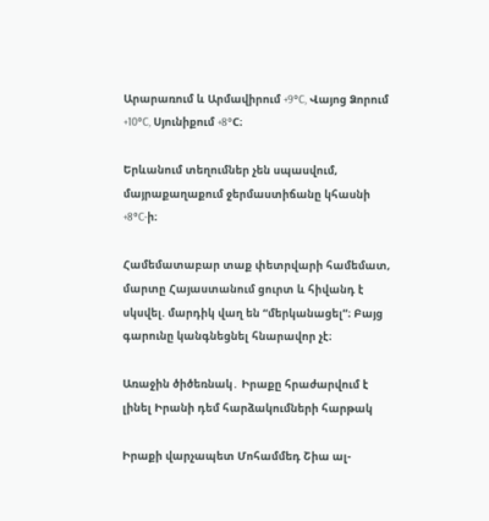Արարառում և Արմավիրում +9°C, Վայոց Ձորում +10°C, Սյունիքում +8°C։

Երևանում տեղումներ չեն սպասվում, մայրաքաղաքում ջերմաստիճանը կհասնի +8°C-ի։

Համեմատաբար տաք փետրվարի համեմատ, մարտը Հայաստանում ցուրտ և հիվանդ է սկսվել. մարդիկ վաղ են “մերկանացել”։ Բայց գարունը կանգնեցնել հնարավոր չէ։

Առաջին ծիծեռնակ․ Իրաքը հրաժարվում է լինել Իրանի դեմ հարձակումների հարթակ

Իրաքի վարչապետ Մոհամմեդ Շիա ալ-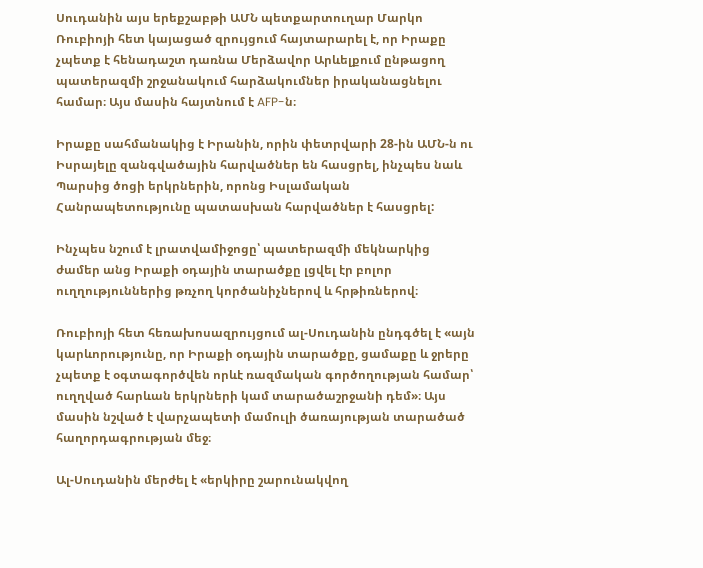Սուդանին այս երեքշաբթի ԱՄՆ պետքարտուղար Մարկո Ռուբիոյի հետ կայացած զրույցում հայտարարել է, որ Իրաքը չպետք է հենադաշտ դառնա Մերձավոր Արևելքում ընթացող պատերազմի շրջանակում հարձակումներ իրականացնելու համար։ Այս մասին հայտնում է AFP-ն։

Իրաքը սահմանակից է Իրանին, որին փետրվարի 28-ին ԱՄՆ-ն ու Իսրայելը զանգվածային հարվածներ են հասցրել, ինչպես նաև Պարսից ծոցի երկրներին, որոնց Իսլամական Հանրապետությունը պատասխան հարվածներ է հասցրել:

Ինչպես նշում է լրատվամիջոցը՝ պատերազմի մեկնարկից ժամեր անց Իրաքի օդային տարածքը լցվել էր բոլոր ուղղություններից թռչող կործանիչներով և հրթիռներով։

Ռուբիոյի հետ հեռախոսազրույցում ալ-Սուդանին ընդգծել է «այն կարևորությունը, որ Իրաքի օդային տարածքը, ցամաքը և ջրերը չպետք է օգտագործվեն որևէ ռազմական գործողության համար՝ ուղղված հարևան երկրների կամ տարածաշրջանի դեմ»։ Այս մասին նշված է վարչապետի մամուլի ծառայության տարածած հաղորդագրության մեջ։

Ալ-Սուդանին մերժել է «երկիրը շարունակվող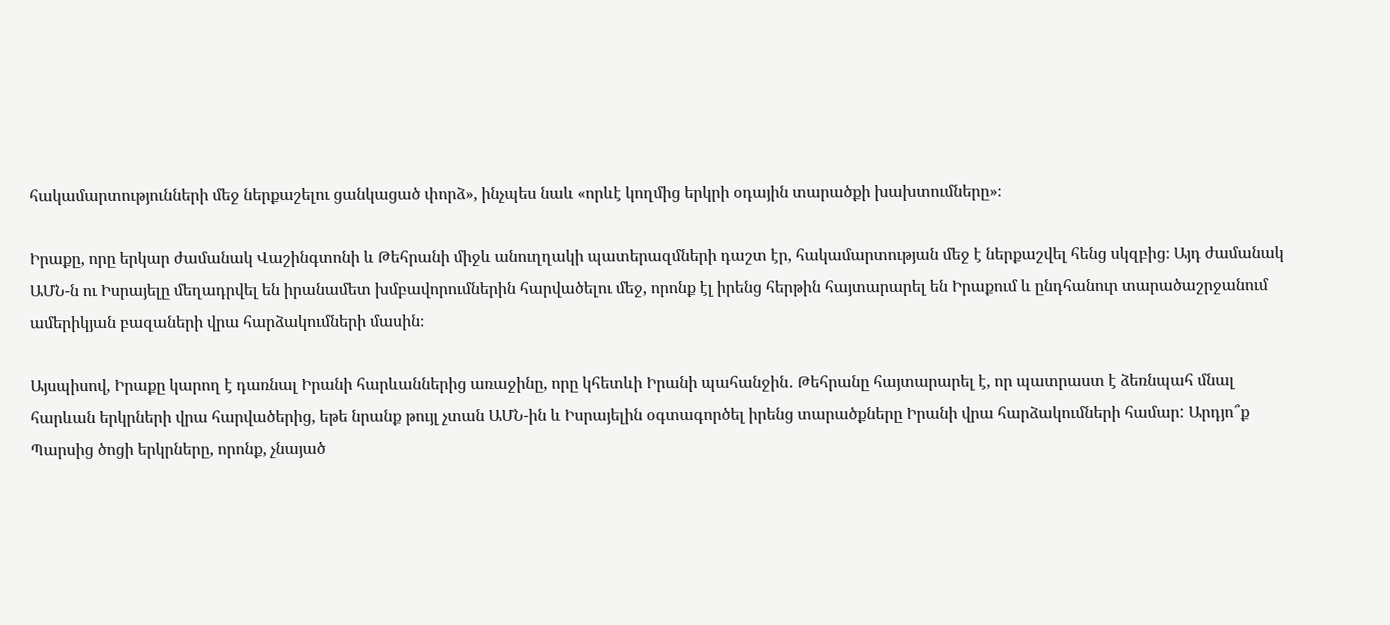հակամարտությունների մեջ ներքաշելու ցանկացած փորձ», ինչպես նաև «որևէ կողմից երկրի օդային տարածքի խախտումները»։

Իրաքը, որը երկար ժամանակ Վաշինգտոնի և Թեհրանի միջև անուղղակի պատերազմների դաշտ էր, հակամարտության մեջ է ներքաշվել հենց սկզբից։ Այդ ժամանակ ԱՄՆ-ն ու Իսրայելը մեղադրվել են իրանամետ խմբավորումներին հարվածելու մեջ, որոնք էլ իրենց հերթին հայտարարել են Իրաքում և ընդհանուր տարածաշրջանում ամերիկյան բազաների վրա հարձակումների մասին։

Այսպիսով, Իրաքը կարող է դառնալ Իրանի հարևաններից առաջինը, որը կհետևի Իրանի պահանջին․ Թեհրանը հայտարարել է, որ պատրաստ է ձեռնպահ մնալ հարևան երկրների վրա հարվածերից, եթե նրանք թույլ չտան ԱՄՆ-ին և Իսրայելին օգտագործել իրենց տարածքները Իրանի վրա հարձակումների համար: Արդյո՞ք Պարսից ծոցի երկրները, որոնք, չնայած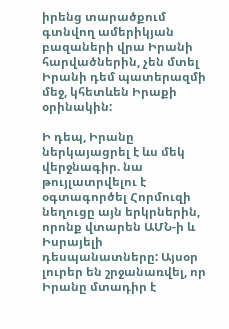իրենց տարածքում գտնվող ամերիկյան բազաների վրա Իրանի հարվածներին, չեն մտել Իրանի դեմ պատերազմի մեջ, կհետևեն Իրաքի օրինակին:

Ի դեպ, Իրանը ներկայացրել է ևս մեկ վերջնագիր. նա թույլատրվելու է օգտագործել Հորմուզի նեղուցը այն երկրներին, որոնք վտարեն ԱՄՆ-ի և Իսրայելի դեսպանատները: Այսօր լուրեր են շրջանառվել, որ Իրանը մտադիր է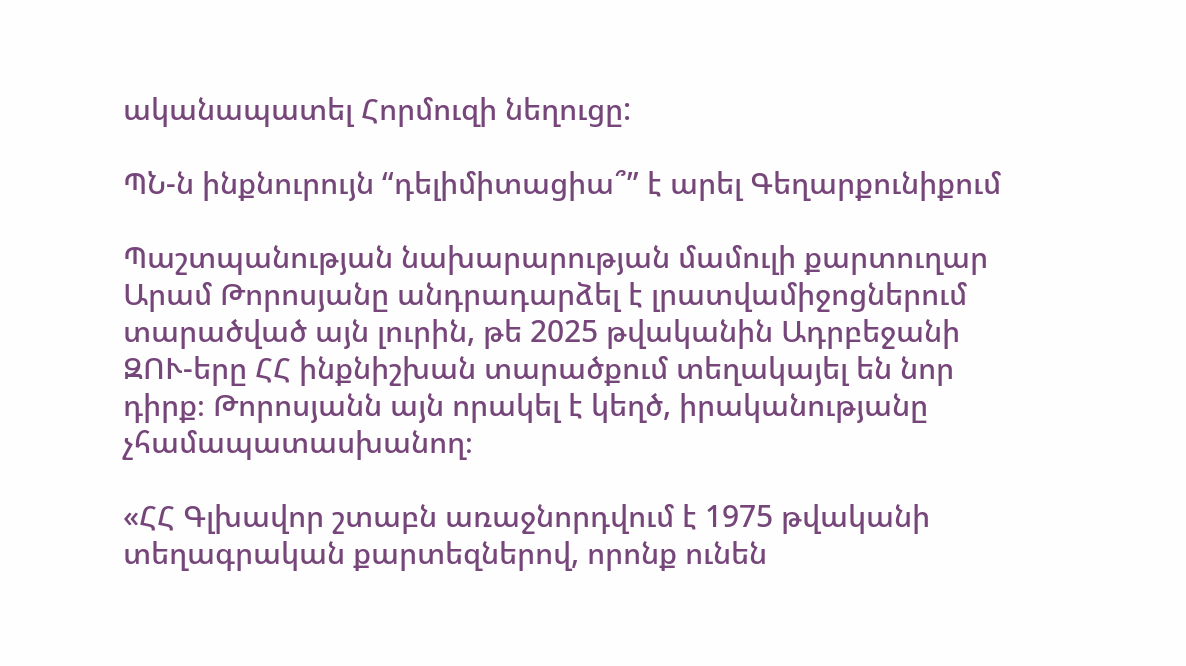ականապատել Հորմուզի նեղուցը:

ՊՆ-ն ինքնուրույն “դելիմիտացիա՞” է արել Գեղարքունիքում

Պաշտպանության նախարարության մամուլի քարտուղար Արամ Թորոսյանը անդրադարձել է լրատվամիջոցներում տարածված այն լուրին, թե 2025 թվականին Ադրբեջանի ԶՈՒ-երը ՀՀ ինքնիշխան տարածքում տեղակայել են նոր դիրք։ Թորոսյանն այն որակել է կեղծ, իրականությանը չհամապատասխանող։

«ՀՀ Գլխավոր շտաբն առաջնորդվում է 1975 թվականի տեղագրական քարտեզներով, որոնք ունեն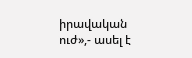իրավական ուժ»,- ասել է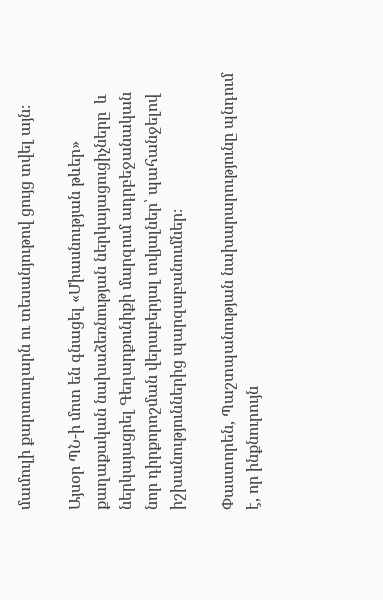մամուլի քարտուղարն ու տեսանյութով ցույց տվել այն։

Այսօր ՊՆ-ի մոտ են գնացել «Միասնության թևեր» քաղաքական նախաձեռնության ներկայացուցիչները  և ներկայացրել Գեղարքունիքի մարզում ադրբեջանական նոր դիրքորոշման վերաբերյալ տվյալներ՝ պահանջելով իշխանություններից պարզաբանումներ։

Փաստորեն, Պաշտպանության նախարարությունը պնդում է, որ ինքնուրույն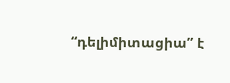“դելիմիտացիա” է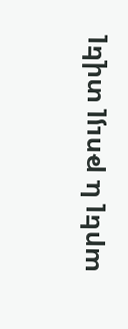արել և թույլ տվել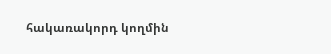հակառակորդ կողմին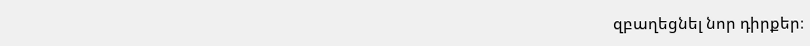զբաղեցնել նոր դիրքեր։